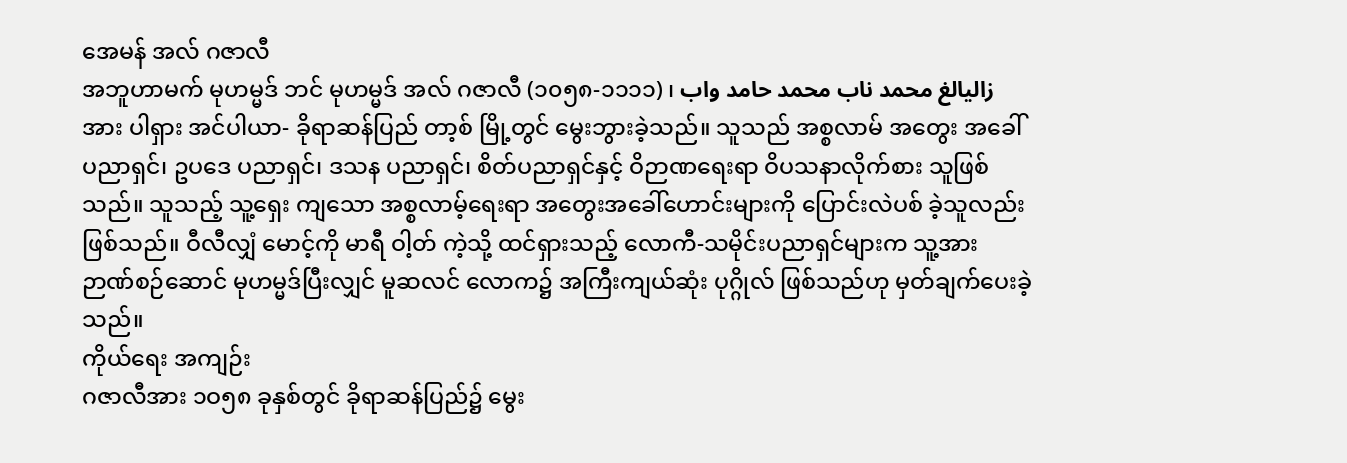အေမန် အလ် ဂဇာလီ
အဘူဟာမက် မုဟမ္မဒ် ဘင် မုဟမ္မဒ် အလ် ဂဇာလီ (၁၀၅၈-၁၁၁၁) ၊ زالیالغ محمد ناب محمد حامد واب အား ပါရှား အင်ပါယာ- ခိုရာဆန်ပြည် တာ့စ် မြို့တွင် မွေးဘွားခဲ့သည်။ သူသည် အစ္စလာမ် အတွေး အခေါ်ပညာရှင်၊ ဥပဒေ ပညာရှင်၊ ဒသန ပညာရှင်၊ စိတ်ပညာရှင်နှင့် ဝိဉာဏရေးရာ ဝိပသနာလိုက်စား သူဖြစ်သည်။ သူသည့် သူ့ရှေး ကျသော အစ္စလာမ့်ရေးရာ အတွေးအခေါ်ဟောင်းများကို ပြောင်းလဲပစ် ခဲ့သူလည်း ဖြစ်သည်။ ဝီလီလျှံ မောင့်ကို မာရီ ဝါ့တ် ကဲ့သို့ ထင်ရှားသည့် လောကီ-သမိုင်းပညာရှင်များက သူ့အား ဉာဏ်စဉ်ဆောင် မုဟမ္မဒ်ပြီးလျှင် မူဆလင် လောက၌ အကြီးကျယ်ဆုံး ပုဂ္ဂိုလ် ဖြစ်သည်ဟု မှတ်ချက်ပေးခဲ့သည်။
ကိုယ်ရေး အကျဉ်း
ဂဇာလီအား ၁ဝ၅၈ ခုနှစ်တွင် ခိုရာဆန်ပြည်၌ မွေး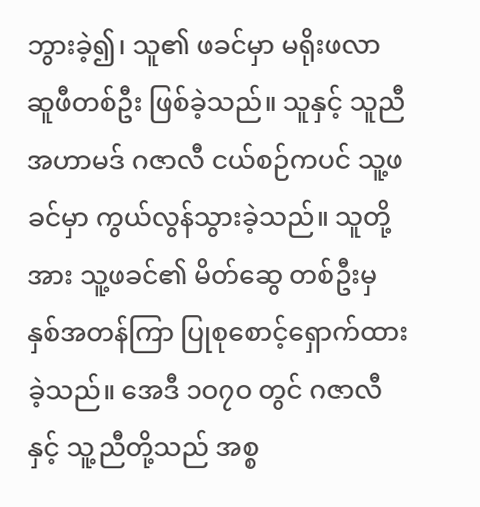ဘွားခဲ့၍၊ သူ၏ ဖခင်မှာ မရိုးဖလာ ဆူဖီတစ်ဦး ဖြစ်ခဲ့သည်။ သူနှင့် သူညီ အဟာမဒ် ဂဇာလီ ငယ်စဉ်ကပင် သူ့ဖခင်မှာ ကွယ်လွန်သွားခဲ့သည်။ သူတို့အား သူ့ဖခင်၏ မိတ်ဆွေ တစ်ဦးမှ နှစ်အတန်ကြာ ပြုစုစောင့်ရှောက်ထားခဲ့သည်။ အေဒီ ၁ဝ၇ဝ တွင် ဂဇာလီနှင့် သူ့ညီတို့သည် အစ္စ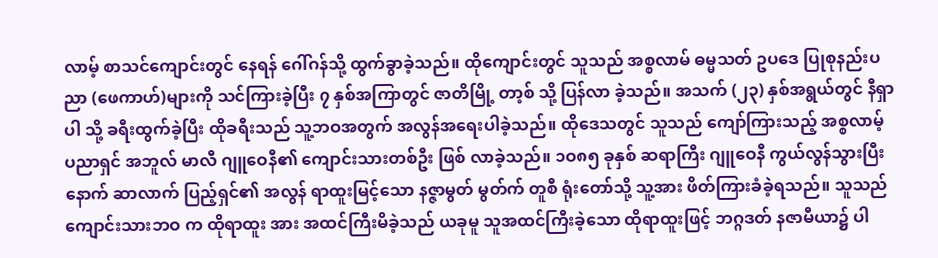လာမ့် စာသင်ကျောင်းတွင် နေရန် ဂေါ်ဂန်သို့ ထွက်ခွာခဲ့သည်။ ထိုကျောင်းတွင် သူသည် အစ္စလာမ် ဓမ္မသတ် ဥပဒေ ပြုစုနည်းပညာ (ဖေကာဟ်)များကို သင်ကြားခဲ့ပြီး ၇ နှစ်အကြာတွင် ဇာတိမြို့ တာ့စ် သို့ ပြန်လာ ခဲ့သည်။ အသက် (၂၃) နှစ်အရွယ်တွင် နီရှာပါ သို့ ခရီးထွက်ခဲ့ပြီး ထိုခရီးသည် သူ့ဘဝအတွက် အလွန်အရေးပါခဲ့သည်။ ထိုဒေသတွင် သူသည် ကျော်ကြားသည့် အစ္စလာမ့် ပညာရှင် အဘူလ် မာလီ ဂျူဝေနီ၏ ကျောင်းသားတစ်ဦး ဖြစ် လာခဲ့သည်။ ၁ဝ၈၅ ခုနှစ် ဆရာကြီး ဂျူဝေနီ ကွယ်လွန်သွားပြီးနောက် ဆာလာက် ပြည့်ရှင်၏ အလွန် ရာထူးမြင့်သော နဇ္ဇာမွတ် မွတ်က် တူစီ ရုံးတော်သို့ သူ့အား ဖိတ်ကြားခံခဲ့ရသည်။ သူသည် ကျောင်းသားဘဝ က ထိုရာထူး အား အထင်ကြီးမိခဲ့သည် ယခုမူ သူအထင်ကြီးခဲ့သော ထိုရာထူးဖြင့် ဘဂ္ဂဒတ် နဇာမီယာ၌ ပါ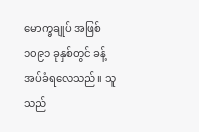မောက္ခချုပ် အဖြစ် ၁၀၉၁ ခုနှစ်တွင် ခန့်အပ်ခံရလေသည်။ သူသည်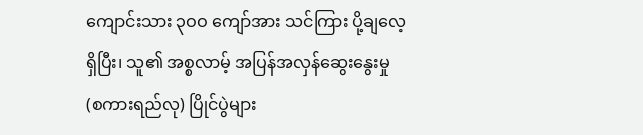ကျောင်းသား ၃ဝဝ ကျော်အား သင်ကြား ပို့ချလေ့ ရှိပြီး၊ သူ၏ အစ္စလာမ့် အပြန်အလှန်ဆွေးနွေးမှု (စကားရည်လု) ပြိုင်ပွဲများ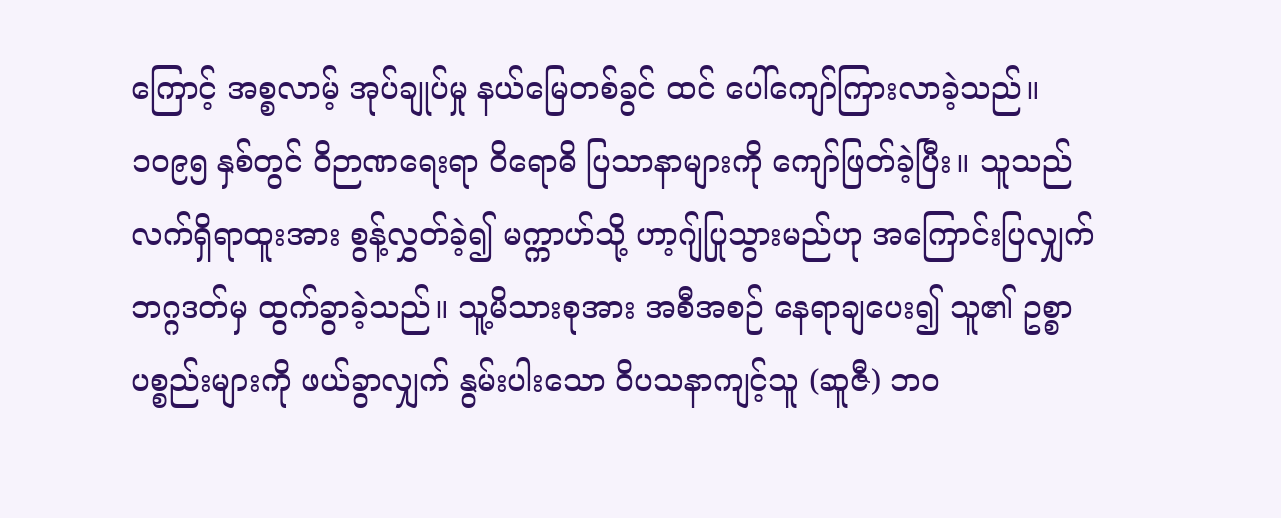ကြောင့် အစ္စလာမ့် အုပ်ချုပ်မှု နယ်မြေတစ်ခွင် ထင် ပေါ်ကျော်ကြားလာခဲ့သည်။
၁ဝ၉၅ နှစ်တွင် ဝိဉာဏရေးရာ ဝိရောဓိ ပြသာနာများကို ကျော်ဖြတ်ခဲ့ပြီး။ သူသည် လက်ရှိရာထူးအား စွန့်လွှတ်ခဲ့၍ မက္ကာဟ်သို့ ဟာ့ဂျ်ပြုသွားမည်ဟု အကြောင်းပြလျှက် ဘဂ္ဂဒတ်မှ ထွက်ခွာခဲ့သည်။ သူ့မိသားစုအား အစီအစဉ် နေရာချပေး၍ သူ၏ ဥစ္စာပစ္စည်းများကို ဖယ်ခွာလျှက် နွမ်းပါးသော ဝိပသနာကျင့်သူ (ဆူဇီ) ဘဝ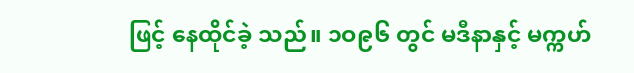ဖြင့် နေထိုင်ခဲ့ သည်။ ၁ဝ၉၆ တွင် မဒီနာနှင့် မက္ကဟ်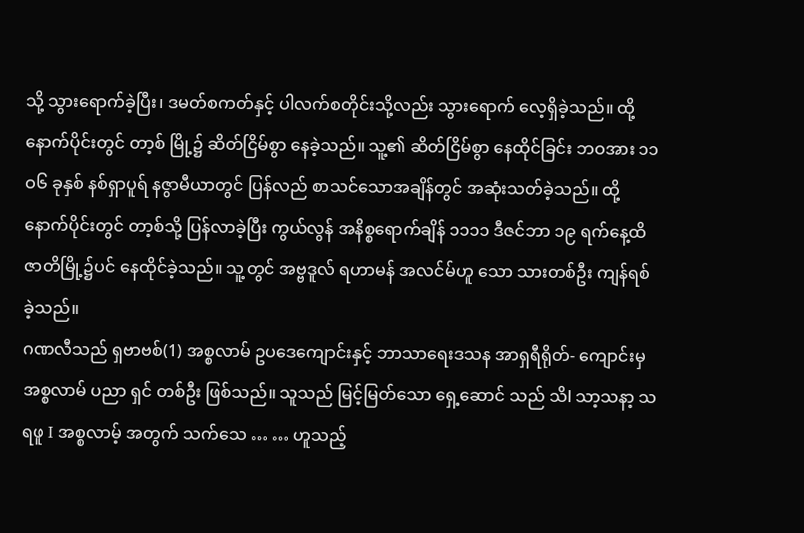သို့ သွားရောက်ခဲ့ပြီး၊ ဒမတ်စကတ်နှင့် ပါလက်စတိုင်းသို့လည်း သွားရောက် လေ့ရှိခဲ့သည်။ ထို့နောက်ပိုင်းတွင် တာ့စ် မြို့၌ ဆိတ်ငြိမ်စွာ နေခဲ့သည်။ သူ့၏ ဆိတ်ငြိမ်စွာ နေထိုင်ခြင်း ဘဝအား ၁၁ဝ၆ ခုနှစ် နစ်ရှာပူရ် နဇွာမီယာတွင် ပြန်လည် စာသင်သောအချိန်တွင် အဆုံးသတ်ခဲ့သည်။ ထို့နောက်ပိုင်းတွင် တာ့စ်သို့ ပြန်လာခဲ့ပြီး ကွယ်လွန် အနိစ္စရောက်ချိန် ၁၁၁၁ ဒီဇင်ဘာ ၁၉ ရက်နေ့ထိ ဇာတိမြို့၌ပင် နေထိုင်ခဲ့သည်။ သူ့တွင် အဗ္ဗဒူလ် ရဟာမန် အလင်မ်ဟူ သော သားတစ်ဦး ကျန်ရစ် ခဲ့သည်။
ဂဏလီသည် ရှဗာဗစ်(1) အစ္စလာမ် ဥပဒေကျောင်းနှင့် ဘာသာရေးဒသန အာရှရီရိုတ်- ကျောင်းမှ အစ္စလာမ် ပညာ ရှင် တစ်ဦး ဖြစ်သည်။ သူသည် မြင့်မြတ်သော ရှေ့ဆောင် သည် သိl သာ့သနာ့ သရဖူ I အစ္စလာမ့် အတွက် သက်သေ … … ဟူသည့်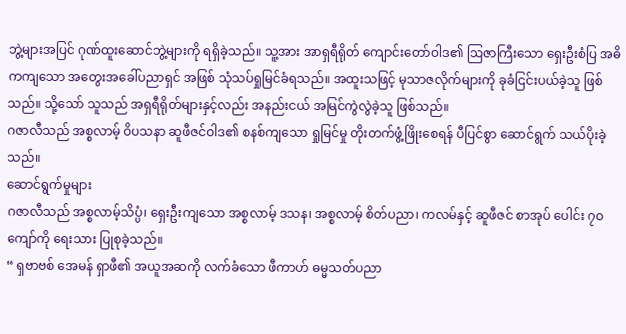ဘွဲ့များအပြင် ဂုဏ်ထူးဆောင်ဘွဲ့များကို ရရှိခဲ့သည်။ သူ့အား အာရှရီရိုတ် ကျောင်းတော်ဝါဒ၏ ဩဇာကြီးသော ရှေးဦးစံပြ အဓိကကျသော အတွေးအခေါ်ပညာရှင် အဖြစ် သုံသပ်ရှုမြင်ခံရသည်။ အထူးသဖြင့် မုသာဇလိုက်များကို ခုခံငြင်းပယ်ခဲ့သူ ဖြစ်သည်။ သို့သော် သူသည် အရှရီရိုတ်များနှင့်လည်း အနည်းငယ် အမြင်ကွဲလွဲခဲ့သူ ဖြစ်သည်။
ဂဇာလီသည် အစ္စလာမ့် ဝိပသနာ ဆူဖီဇင်ဝါဒ၏ စနစ်ကျသော ရှုမြင်မှု တိုးတက်ဖွံ့ဖြိုးစေရန် ပီပြင်စွာ ဆောင်ရွက် သယ်ပိုးခဲ့သည်။
ဆောင်ရွက်မှုများ
ဂဇာလီသည် အစ္စလာမ့်သိပ္ပံ၊ ရှေးဦးကျသော အစ္စလာမ့် ဒသန၊ အစ္စလာမ့် စိတ်ပညာ၊ ကလမ်နှင့် ဆူဖီဇင် စာအုပ် ပေါင်း ၇ဝ ကျော်ကို ရေးသား ပြုစုခဲ့သည်။
“ ရှဗာဗစ် အေမန် ရှာဖီ၏ အယူအဆကို လက်ခံသော ဖီကာဟ် ဓမ္မသတ်ပညာ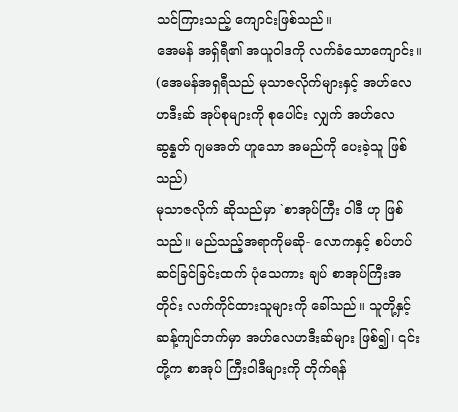သင်ကြားသည့် ကျောင်းဖြစ်သည်။
အေမန် အရှ်ရီ၏ အယူဝါဒကို လက်ခံသောကျောင်း။ (အေမန်အရှရီသည် မုသာဇလိုက်များနှင့် အဟ်လေဟဒီးဆ် အုပ်စုများကို စုပေါင်း လျှက် အဟ်လေဆွန္နတ် ဂျမအတ် ဟူသော အမည်ကို ပေးခဲ့သူ ဖြစ်သည်)
မုသာဇလိုက် ဆိုသည်မှာ `စာအုပ်ကြီး ဝါဒီ ဟု ဖြစ်သည်။ မည်သည့်အရာကိုမဆို- လောကနှင့် စပ်ဟပ်ဆင်ခြင်ခြင်းထက် ပုံသေကား ချပ် စာအုပ်ကြီးအတိုင်း လက်ကိုင်ထားသူများကို ခေါ်သည်။ သူတို့နှင့် ဆန့်ကျင်ဘက်မှာ အဟ်လေဟဒီးဆ်များ ဖြစ်၍၊ ၎င်းတို့က စာအုပ် ကြီးဝါဒီများကို တိုက်ရန်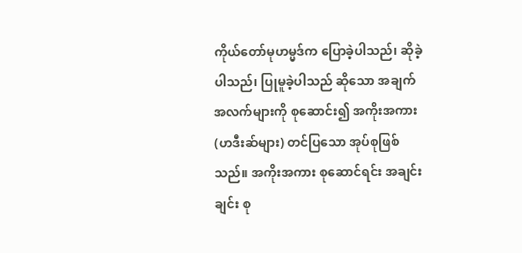ကိုယ်တော်မုဟမ္မဒ်က ပြောခဲ့ပါသည်၊ ဆိုခဲ့ပါသည်၊ ပြုမူခဲ့ပါသည် ဆိုသော အချက်အလက်များကို စုဆောင်း၍ အကိုးအကား (ဟဒီးဆ်များ) တင်ပြသော အုပ်စုဖြစ်သည်။ အကိုးအကား စုဆောင်ရင်း အချင်းချင်း စု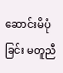ဆောင်းမိပုံခြင်း မတူညီ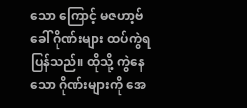သော ကြောင့် မဇဟာ့ဗ် ခေါ် ဂိုဏ်းများ ထပ်ကွဲရပြန်သည်။ ထိုသို့ ကွဲနေသော ဂိုဏ်းများကို အေ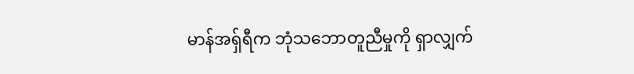မာန်အရှ်ရီက ဘုံသဘောတူညီမှုကို ရှာလျှက်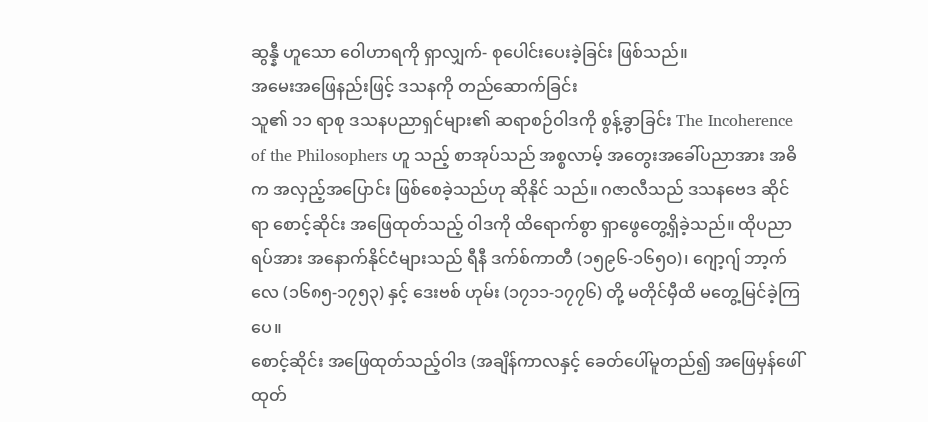ဆွန္နီ ဟူသော ဝေါဟာရကို ရှာလျှက်- စုပေါင်းပေးခဲ့ခြင်း ဖြစ်သည်။
အမေးအဖြေနည်းဖြင့် ဒသနကို တည်ဆောက်ခြင်း
သူ၏ ၁၁ ရာစု ဒသနပညာရှင်များ၏ ဆရာစဉ်ဝါဒကို စွန့်ခွာခြင်း The Incoherence of the Philosophers ဟူ သည့် စာအုပ်သည် အစ္စလာမ့် အတွေးအခေါ်ပညာအား အဓိက အလှည့်အပြောင်း ဖြစ်စေခဲ့သည်ဟု ဆိုနိုင် သည်။ ဂဇာလီသည် ဒသနဗေဒ ဆိုင်ရာ စောင့်ဆိုင်း အဖြေထုတ်သည့် ဝါဒကို ထိရောက်စွာ ရှာဖွေတွေ့ရှိခဲ့သည်။ ထိုပညာရပ်အား အနောက်နိုင်ငံများသည် ရီနီ ဒက်စ်ကာတီ (၁၅၉၆-၁၆၅ဝ)၊ ဂျော့ဂျ် ဘာ့က်လေ (၁၆၈၅-၁၇၅၃) နှင့် ဒေးဗစ် ဟုမ်း (၁၇၁၁-၁၇၇၆) တို့ မတိုင်မှီထိ မတွေ့မြင်ခဲ့ကြပေ။
စောင့်ဆိုင်း အဖြေထုတ်သည့်ဝါဒ (အချိန်ကာလနှင့် ခေတ်ပေါ်မူတည်၍ အဖြေမှန်ဖေါ်ထုတ်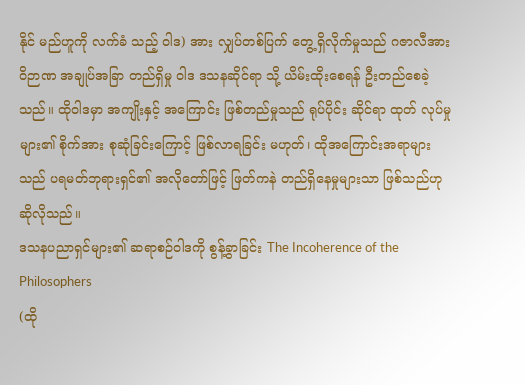နိုင် မည်ဟူကို လက်ခံ သည့် ဝါဒ) အား လျှပ်တစ်ပြက် တွေ့ရှိလိုက်မှုသည် ဂဇာလီအား ဝိဉာဏ အချုပ်အခြာ တည်ရှိမှု ဝါဒ ဒသနဆိုင်ရာ သို့ ယိမ်းထိုးစေရန် ဦးတည်စေခဲ့သည်။ ထိုဝါဒမှာ အကျိုးနှင့် အကြောင်း ဖြစ်တည်မှုသည် ရုပ်ပိုင်း ဆိုင်ရာ ထုတ် လုပ်မှုများ၏ စိုက်အား စုဆုံခြင်းကြောင့် ဖြစ်လာရခြင်း မဟုတ်၊ ထိုအကြောင်းအရာများသည် ပရမတ်ဘုရားရှင်၏ အလိုတော်ဖြင့် ဖြတ်ကနဲ တည်ရှိနေမှုများသာ ဖြစ်သည်ဟု ဆိုလိုသည်။
ဒသနပညာရှင်များ၏ ဆရာစဉ်ဝါဒကို စွန့်ခွာခြင်း The Incoherence of the Philosophers
(ထို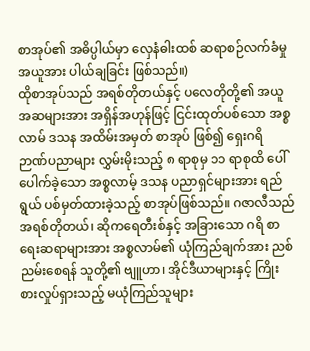စာအုပ်၏ အဓိပ္ပါယ်မှာ လှေနံဓါးထစ် ဆရာစဉ်လက်ခံမှု အယူအား ပါယ်ချခြင်း ဖြစ်သည်။)
ထိုစာအုပ်သည် အရစ်တိုတယ်နှင့် ပလေတိုတို့၏ အယူအဆများအား အရှိန်အဟုန်ဖြင့် ငြင်းထုတ်ပစ်သော အစ္စလာမ် ဒသန အထိမ်းအမှတ် စာအုပ် ဖြစ်၍ ရှေးဂရိ ဉာဏ်ပညာများ လွှမ်းမိုးသည့် ၈ ရာစုမှ ၁၁ ရာစုထိ ပေါ် ပေါက်ခဲ့သော အစ္စလာမ့် ဒသန ပညာရှင်များအား ရည်ရွယ် ပစ်မှတ်ထားခဲ့သည့် စာအုပ်ဖြစ်သည်။ ဂဇာလီသည် အရစ်တိုတယ်၊ ဆိုကရေတီးစ်နှင့် အခြားသော ဂရိ စာရေးဆရာများအား အစ္စလာမ်၏ ယုံကြည်ချက်အား ညစ် ညမ်းစေရန် သူတို့၏ ဗျူဟာ၊ အိုင်ဒီယာများနှင့် ကြိုးစားလှုပ်ရှားသည့် မယုံကြည်သူများ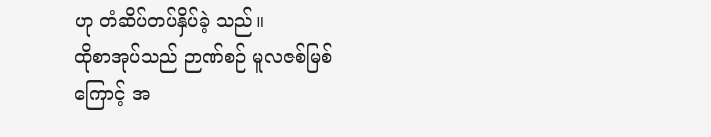ဟု တံဆိပ်တပ်နှိပ်ခဲ့ သည်။
ထိုစာအုပ်သည် ဉာဏ်စဉ် မူလဇစ်မြစ်ကြောင့် အ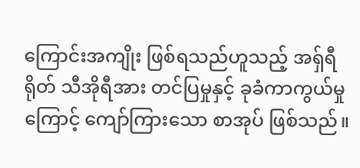ကြောင်းအကျိုး ဖြစ်ရသည်ဟူသည့် အရှ်ရီရိုတ် သီအိုရီအား တင်ပြမှုနှင့် ခုခံကာကွယ်မှုကြောင့် ကျော်ကြားသော စာအုပ် ဖြစ်သည်။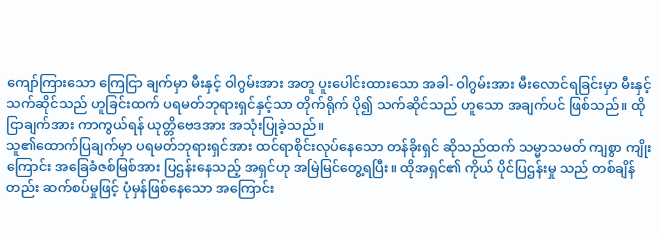ကျော်ကြားသော ကြေငြာ ချက်မှာ မီးနှင့် ဝါဂွမ်းအား အတူ ပူးပေါင်းထားသော အခါ- ဝါဂွမ်းအား မီးလောင်ရခြင်းမှာ မီးနှင့် သက်ဆိုင်သည် ဟူခြင်းထက် ပရမတ်ဘုရားရှင်နှင့်သာ တိုက်ရိုက် ပို၍ သက်ဆိုင်သည် ဟူသော အချက်ပင် ဖြစ်သည်။ ထို ငြာချက်အား ကာကွယ်ရန် ယုတ္တိဗေဒအား အသုံးပြုခဲ့သည်။
သူ၏ထောက်ပြချက်မှာ ပရမတ်ဘုရားရှင်အား ထင်ရာစိုင်းလုပ်နေသော တန်ခိုးရှင် ဆိုသည်ထက် သမ္မာသမတ် ကျစွာ ကျိုးကြောင်း အခြေခံဇစ်မြစ်အား ပြဌန်းနေသည့် အရှင်ဟု အမြဲမြင်တွေ့ရပြီး။ ထိုအရှင်၏ ကိုယ် ပိုင်ပြဌန်းမှု သည် တစ်ချိန်တည်း ဆက်စပ်မှုဖြင့် ပုံမှန်ဖြစ်နေသော အကြောင်း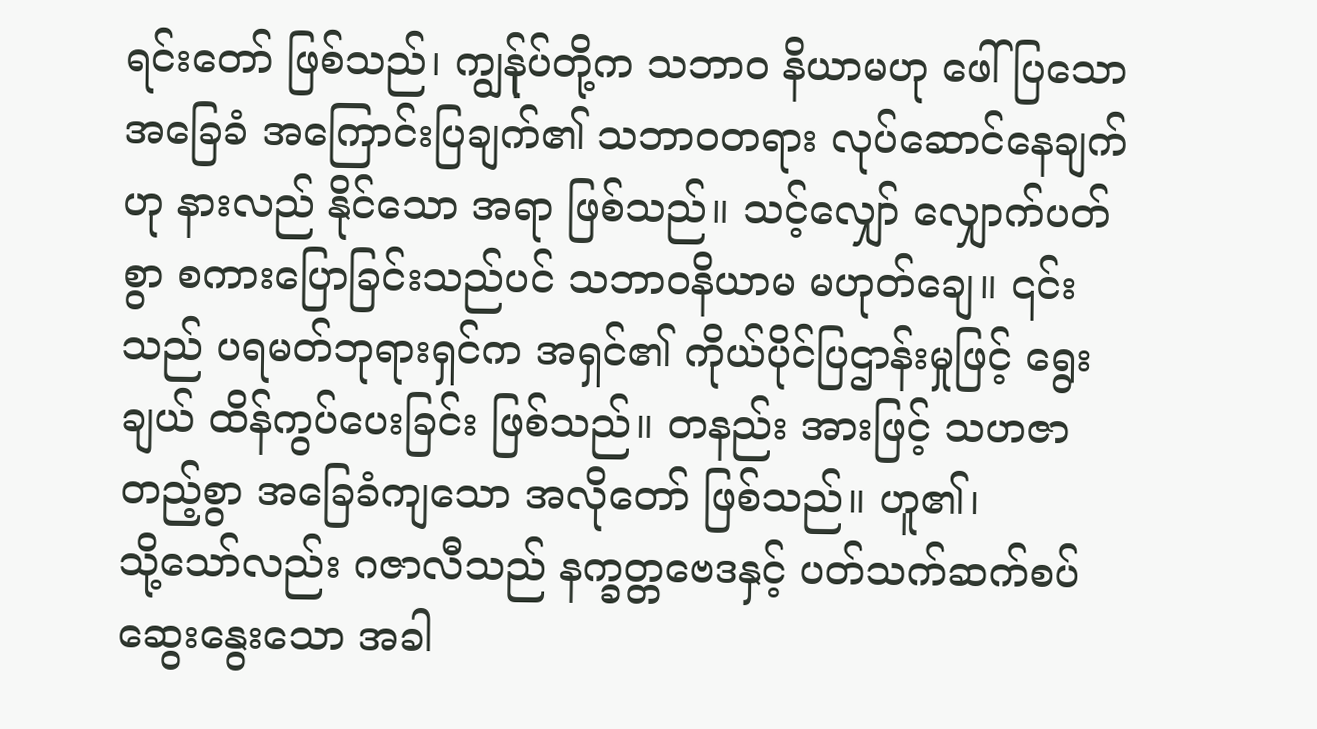ရင်းတော် ဖြစ်သည်၊ ကျွန်ုပ်တို့က သဘာဝ နိယာမဟု ဖေါ်ပြသော အခြေခံ အကြောင်းပြချက်၏ သဘာဝတရား လုပ်ဆောင်နေချက်ဟု နားလည် နိုင်သော အရာ ဖြစ်သည်။ သင့်လျှော် လျှောက်ပတ်စွာ စကားပြောခြင်းသည်ပင် သဘာဝနိယာမ မဟုတ်ချေ။ ၎င်းသည် ပရမတ်ဘုရားရှင်က အရှင်၏ ကိုယ်ပိုင်ပြဌာန်းမှုဖြင့် ရွေးချယ် ထိန်ကွပ်ပေးခြင်း ဖြစ်သည်။ တနည်း အားဖြင့် သဟဇာတည့်စွာ အခြေခံကျသော အလိုတော် ဖြစ်သည်။ ဟူ၏၊
သို့သော်လည်း ဂဇာလီသည် နက္ခတ္တဗေဒနှင့် ပတ်သက်ဆက်စပ် ဆွေးနွေးသော အခါ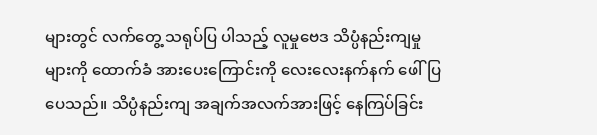များတွင် လက်တွေ့ သရုပ်ပြ ပါသည့် လူမှုဗေဒ သိပ္ပံနည်းကျမှုများကို ထောက်ခံ အားပေးကြောင်းကို လေးလေးနက်နက် ဖေါ်ပြပေသည်။ သိပ္ပံနည်းကျ အချက်အလက်အားဖြင့် နေကြပ်ခြင်း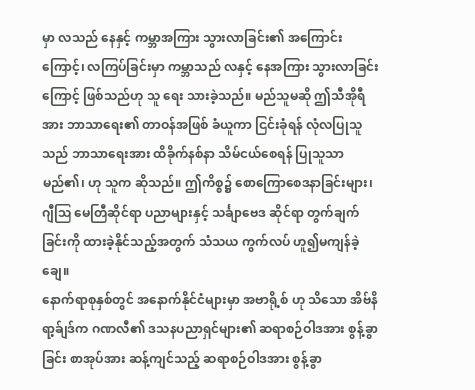မှာ လသည် နေနှင့် ကမ္ဘာအကြား သွားလာခြင်း၏ အကြောင်း ကြောင့်၊ လကြပ်ခြင်းမှာ ကမ္ဘာသည် လနှင့် နေအကြား သွားလာခြင်းကြောင့် ဖြစ်သည်ဟု သူ ရေး သားခဲ့သည်။ မည်သူမဆို ဤသီအိုရီအား ဘာသာရေး၏ တာဝန်အဖြစ် ခံယူကာ ငြင်းခုံရန် လုံလပြုသူသည် ဘာသာရေးအား ထိခိုက်နစ်နာ သိမ်ငယ်စေရန် ပြုသူသာ မည်၏၊ ဟု သူက ဆိုသည်။ ဤကိစ္စ၌ စောကြောစေဒနာခြင်းများ၊ ဂျီဩ မေတြီဆိုင်ရာ ပညာများနှင့် သင်္ချာဗေဒ ဆိုင်ရာ တွက်ချက်ခြင်းကို ထားခဲ့နိုင်သည့်အတွက် သံသယ ကွက်လပ် ဟူ၍မကျန်ခဲ့ချေ။
နောက်ရာစုနှစ်တွင် အနောက်နိုင်ငံများမှာ အဗာရို့စ် ဟု သိသော အိဗ်နိ ရာ့ခ်ျဒ်က ဂဏလီ၏ ဒသနပညာရှင်များ၏ ဆရာစဉ်ဝါဒအား စွန့်ခွာခြင်း စာအုပ်အား ဆန့်ကျင်သည့် ဆရာစဉ်ဝါဒအား စွန့်ခွာ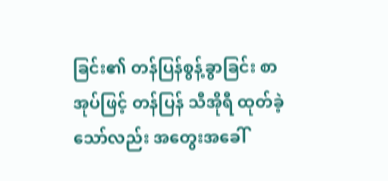ခြင်း၏ တန်ပြန်စွန့်ခွာခြင်း စာအုပ်ဖြင့် တန်ပြန် သီအိုရီ ထုတ်ခဲ့သော်လည်း အတွေးအခေါ်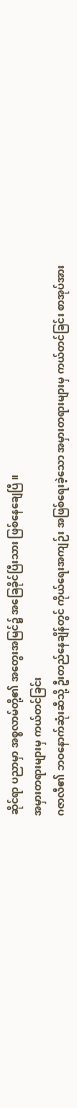ဆိုင်ရာ ပညာမှာ အစ္စလာမ်တို့၏ အတွေးအမြင်၌ အခြေခိုင်ပြီးသား ဖြစ်နေချေပြီ။
အမှားတရားများမှ ကယ်တင်ခြင်း
ဂဇာလီ၏ ဘဝနောက်ဆုံးဆီသို့ ဦးတည်နေချိန်တွင် ကိုယ်ရေးအကျဉ်း အဖြစ်ရေးခဲ့သော အမှားတရားများမှ ကယ်တင်ခြင်း စာအုပ်အား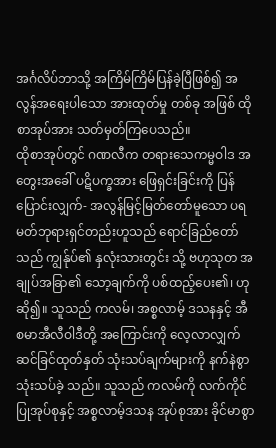အင်္ဂလိပ်ဘာသို့ အကြိမ်ကြိမ်ပြန်ခဲ့ပြီဖြစ်၍ အလွန်အရေးပါသော အားထုတ်မှု တစ်ခု အဖြစ် ထိုစာအုပ်အား သတ်မှတ်ကြပေသည်။
ထိုစာအုပ်တွင် ဂဏလီက တရားသေကမ္မဝါဒ အတွေးအခေါ် ပဋိပက္ခအား ဖြေရှင်းခြင်းကို ပြန်ပြောင်းလျှက်- အလွန်မြင့်မြတ်တော်မူသော ပရမတ်ဘုရားရှင်တည်းဟူသည် ရောင်ခြည်တော်သည် ကျွန်ုပ်၏ နှလုံးသားတွင်း သို့ ဗဟုသုတ အချုပ်အခြာ၏ သော့ချက်ကို ပစ်ထည့်ပေး၏၊ ဟုဆို၍။ သူသည် ကလမ်၊ အစ္စလာမ့် ဒသနနှင့် အီစမာအီလီဝါဒီတို့ အကြောင်းကို လေ့လာလျှက် ဆင်ခြင်ထုတ်နှတ် သုံးသပ်ချက်များကို နက်နဲစွာ သုံးသပ်ခဲ့ သည်။ သူသည် ကလမ်ကို လက်ကိုင်ပြုအုပ်စုနှင့် အစ္စလာမ့်ဒသန အုပ်စုအား ခိုင်မာစွာ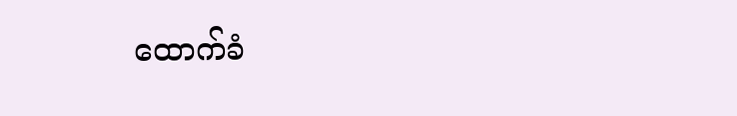ထောက်ခံ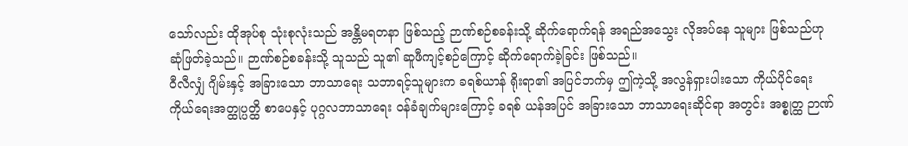သော်လည်း ထိုအုပ်စု သုံးစုလုံးသည် အန္တိမရတနာ ဖြစ်သည့် ဉာဏ်စဉ်စခန်းသို့ ဆိုက်ရောက်ရန် အရည်အသွေး လိုအပ်နေ သူများ ဖြစ်သည်ဟု ဆုံဖြတ်ခဲ့သည်။ ဉာဏ်စဉ်စခန်းသို့ သူသည် သူ၏ ဆူဖီကျင့်စဉ်ကြောင့် ဆိုက်ရောက်ခဲ့ခြင်း ဖြစ်သည်။
ဝီလီလျှံ ဂျိမ်းနှင့် အခြားသော ဘာသာရေး သဘာရင့်သူများက ခရစ်ယာန် ရိုးရာ၏ အပြင်ဘက်မှ ဤကဲ့သို့ အလွန်ရှားပါးသော ကိုယ်ပိုင်ရေး ကိုယ်ရေးအတ္ထုပ္ပတ္ထိ စာပေနှင့် ပုဂ္ဂလဘာသာရေး ဝန်ခံချက်များကြောင့် ခရစ် ယန်အပြင် အခြားသော ဘာသာရေးဆိုင်ရာ အတွင်း အစ္စုတ္ထ ဉာဏ်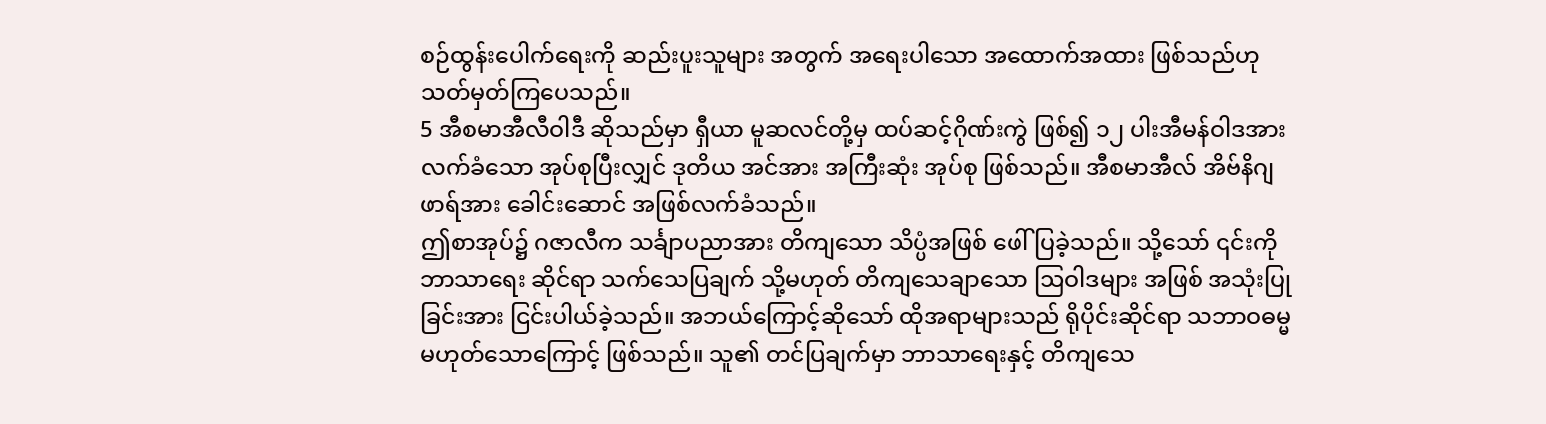စဉ်ထွန်းပေါက်ရေးကို ဆည်းပူးသူများ အတွက် အရေးပါသော အထောက်အထား ဖြစ်သည်ဟု သတ်မှတ်ကြပေသည်။
5 အီစမာအီလီဝါဒီ ဆိုသည်မှာ ရှီယာ မူဆလင်တို့မှ ထပ်ဆင့်ဂိုဏ်းကွဲ ဖြစ်၍ ၁၂ ပါးအီမန်ဝါဒအား လက်ခံသော အုပ်စုပြီးလျှင် ဒုတိယ အင်အား အကြီးဆုံး အုပ်စု ဖြစ်သည်။ အီစမာအီလ် အိဗ်နိဂျဖာရ်အား ခေါင်းဆောင် အဖြစ်လက်ခံသည်။
ဤစာအုပ်၌ ဂဇာလီက သင်္ချာပညာအား တိကျသော သိပ္ပံအဖြစ် ဖေါ်ပြခဲ့သည်။ သို့သော် ၎င်းကို ဘာသာရေး ဆိုင်ရာ သက်သေပြချက် သို့မဟုတ် တိကျသေချာသော ဩဝါဒများ အဖြစ် အသုံးပြုခြင်းအား ငြင်းပါယ်ခဲ့သည်။ အဘယ်ကြောင့်ဆိုသော် ထိုအရာများသည် ရိုပိုင်းဆိုင်ရာ သဘာဝဓမ္မ မဟုတ်သောကြောင့် ဖြစ်သည်။ သူ၏ တင်ပြချက်မှာ ဘာသာရေးနှင့် တိကျသေ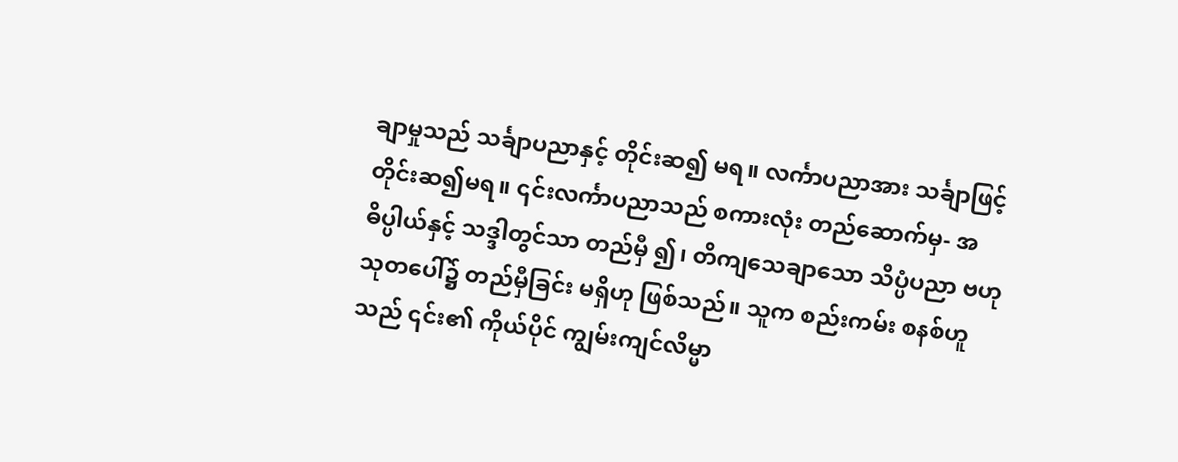ချာမှုသည် သင်္ချာပညာနှင့် တိုင်းဆ၍ မရ။ လင်္ကာပညာအား သင်္ချာဖြင့် တိုင်းဆ၍မရ။ ၎င်းလင်္ကာပညာသည် စကားလုံး တည်ဆောက်မှ- အဓိပ္ပါယ်နှင့် သဒ္ဒါတွင်သာ တည်မှီ ၍၊ တိကျသေချာသော သိပ္ပံပညာ ဗဟုသုတပေါ်၌ တည်မှီခြင်း မရှိဟု ဖြစ်သည်။ သူက စည်းကမ်း စနစ်ဟူသည် ၎င်း၏ ကိုယ်ပိုင် ကျွမ်းကျင်လိမ္မာ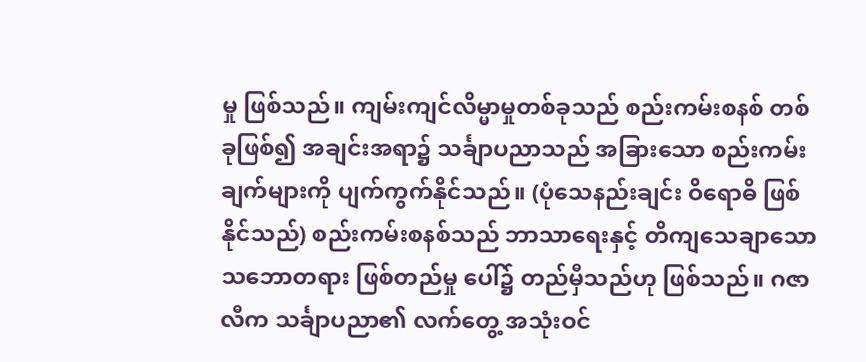မှု ဖြစ်သည်။ ကျမ်းကျင်လိမ္မာမှုတစ်ခုသည် စည်းကမ်းစနစ် တစ်ခုဖြစ်၍ အချင်းအရာ၌ သင်္ချာပညာသည် အခြားသော စည်းကမ်းချက်များကို ပျက်ကွက်နိုင်သည်။ (ပုံသေနည်းချင်း ဝိရောဓိ ဖြစ်နိုင်သည်) စည်းကမ်းစနစ်သည် ဘာသာရေးနှင့် တိကျသေချာသော သဘောတရား ဖြစ်တည်မှု ပေါ်၌ တည်မှီသည်ဟု ဖြစ်သည်။ ဂဇာလီက သင်္ချာပညာ၏ လက်တွေ့ အသုံးဝင်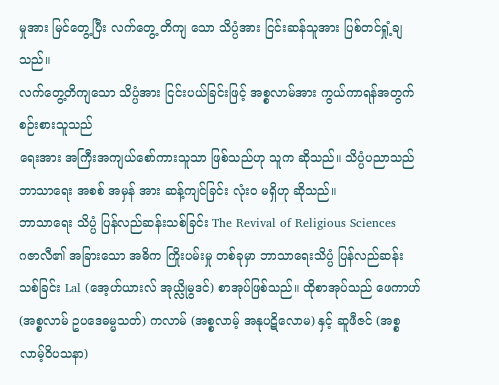မှုအား မြင်တွေ့ပြီး လက်တွေ့ တိကျ သော သိပ္ပံအား ငြင်းဆန်သူအား ပြစ်တင်ရှုံ့ချသည်။
လက်တွေ့တိကျသော သိပ္ပံအား ငြင်းပယ်ခြင်းဖြင့် အစ္စလာမ်အား ကွယ်ကာရန်အတွက် စဉ်းစားသူသည်
ရေးအား အကြီးအကျယ်စော်ကားသူသာ ဖြစ်သည်ဟု သူက ဆိုသည်။ သိပ္ပံပညာသည် ဘာသာရေး အစစ် အမှန် အား ဆန့်ကျင်ခြင်း လုံးဝ မရှိဟု ဆိုသည်။
ဘာသာရေး သိပ္ပံ ပြန်လည်ဆန်းသစ်ခြင်း The Revival of Religious Sciences
ဂဇာလီ၏ အခြားသော အဓိက ကြိုးပမ်းမှု တစ်ခုမှာ ဘာသာရေးသိပ္ပံ ပြန်လည်ဆန်းသစ်ခြင်း Lal (အေ့ဟ်ယားလ် အုယ္လိုမွဒင်) စာအုပ်ဖြစ်သည်။ ထိုစာအုပ်သည် ဖေကာဟ် (အစ္စလာမ် ဥပဒေဓမ္မသတ်) ကလာမ် (အစ္စလာမ့် အနုပဋိလောမ) နှင့် ဆူဖီဇင် (အစ္စလာမ့်ဝိပသနာ)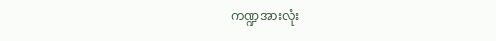ကဏ္ဍအားလုံး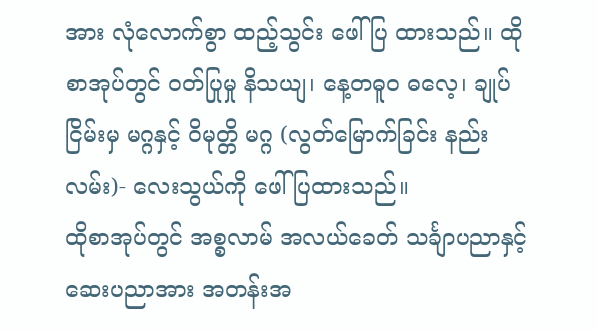အား လုံလောက်စွာ ထည့်သွင်း ဖေါ်ပြ ထားသည်။ ထိုစာအုပ်တွင် ဝတ်ပြုမှု နိသယျ၊ နေ့တဓူဝ ဓလေ့၊ ချုပ်ငြိမ်းမှ မဂ္ဂနှင့် ဝိမုတ္တိ မဂ္ဂ (လွတ်မြောက်ခြင်း နည်းလမ်း)- လေးသွယ်ကို ဖေါ်ပြထားသည်။
ထိုစာအုပ်တွင် အစ္စလာမ် အလယ်ခေတ် သင်္ချာပညာနှင့် ဆေးပညာအား အတန်းအ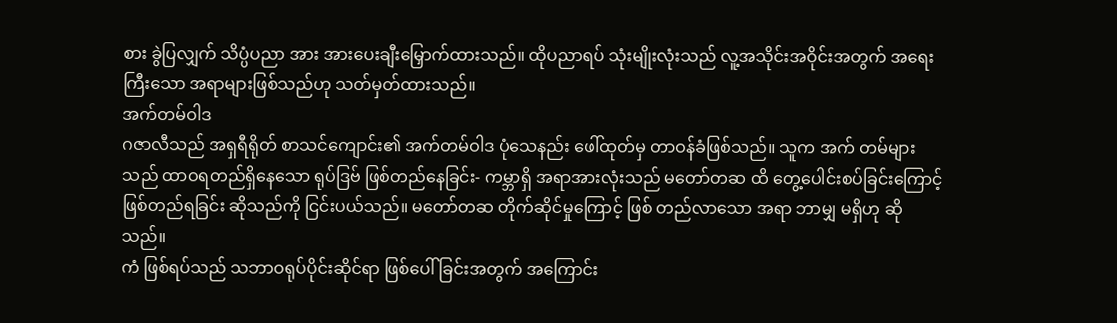စား ခွဲပြလျှက် သိပ္ပံပညာ အား အားပေးချီးမြှောက်ထားသည်။ ထိုပညာရပ် သုံးမျိုးလုံးသည် လူ့အသိုင်းအဝိုင်းအတွက် အရေးကြီးသော အရာများဖြစ်သည်ဟု သတ်မှတ်ထားသည်။
အက်တမ်ဝါဒ
ဂဇာလီသည် အရှရီရိုတ် စာသင်ကျောင်း၏ အက်တမ်ဝါဒ ပုံသေနည်း ဖေါ်ထုတ်မှ တာဝန်ခံဖြစ်သည်။ သူက အက် တမ်များသည် ထာဝရတည်ရှိနေသော ရုပ်ဒြဗ် ဖြစ်တည်နေခြင်း- ကမ္ဘာရှိ အရာအားလုံးသည် မတော်တဆ ထိ တွေ့ပေါင်းစပ်ခြင်းကြောင့် ဖြစ်တည်ရခြင်း ဆိုသည်ကို ငြင်းပယ်သည်။ မတော်တဆ တိုက်ဆိုင်မှုကြောင့် ဖြစ် တည်လာသော အရာ ဘာမျှ မရှိဟု ဆိုသည်။
ကံ ဖြစ်ရပ်သည် သဘာဝရုပ်ပိုင်းဆိုင်ရာ ဖြစ်ပေါ်ခြင်းအတွက် အကြောင်း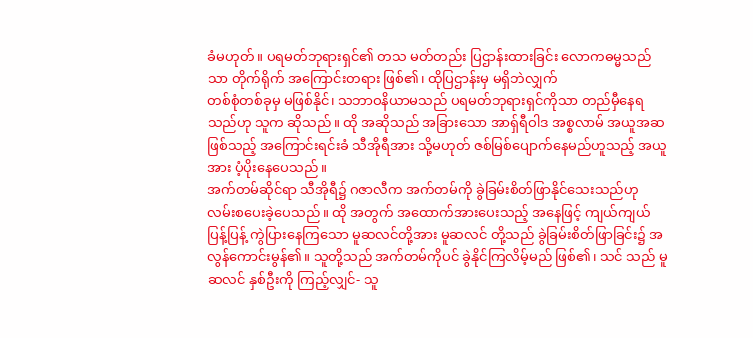ခံမဟုတ်။ ပရမတ်ဘုရားရှင်၏ တသ မတ်တည်း ပြဌာန်းထားခြင်း လောကဓမ္မသည်သာ တိုက်ရိုက် အကြောင်းတရား ဖြစ်၏၊ ထိုပြဌာန်းမှ မရှိဘဲလျှက်
တစ်စုံတစ်ခုမှ မဖြစ်နိုင်၊ သဘာဝနိယာမသည် ပရမတ်ဘုရားရှင်ကိုသာ တည်မှီနေရသည်ဟု သူက ဆိုသည်။ ထို အဆိုသည် အခြားသော အာရှ်ရီဝါဒ အစ္စလာမ် အယူအဆ ဖြစ်သည့် အကြောင်းရင်းခံ သီအိုရီအား သို့မဟုတ် ဇစ်မြစ်ပျောက်နေမည်ဟူသည့် အယူအား ပံ့ပိုးနေပေသည်။
အက်တမ်ဆိုင်ရာ သီအိုရီ၌ ဂဇာလီက အက်တမ်ကို ခွဲခြမ်းစိတ်ဖြာနိုင်သေးသည်ဟု လမ်းစပေးခဲ့ပေသည်။ ထို အတွက် အထောက်အားပေးသည့် အနေဖြင့် ကျယ်ကျယ်ပြန့်ပြန့် ကွဲပြားနေကြသော မူဆလင်တို့အား မူဆလင် တို့သည် ခွဲခြမ်းစိတ်ဖြာခြင်း၌ အလွန်ကောင်းမွန်၏။ သူတို့သည် အက်တမ်ကိုပင် ခွဲနိုင်ကြလိမ့်မည် ဖြစ်၏၊ သင် သည် မူဆလင် နှစ်ဦးကို ကြည့်လျှင်- သူ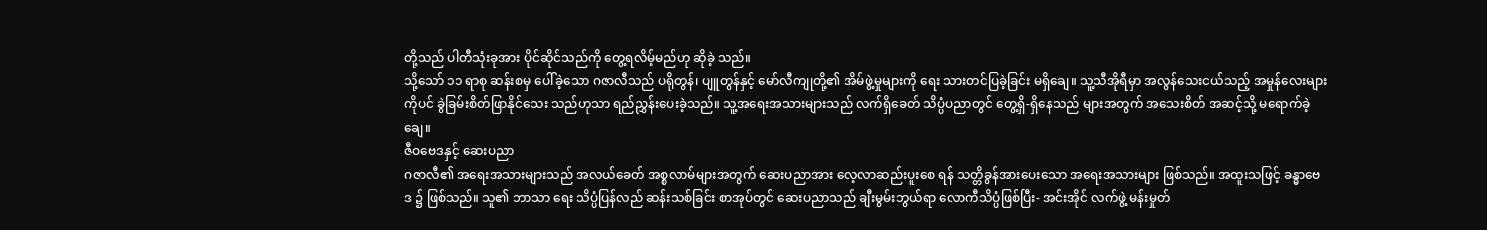တို့သည် ပါတီသုံးခုအား ပိုင်ဆိုင်သည်ကို တွေ့ရလိမ့်မည်ဟု ဆိုခဲ့ သည်။
သို့သော် ၁၁ ရာစု ဆန်းစမှ ပေါ်ခဲ့သော ဂဇာလီသည် ပရိုတွန်၊ ပျူတွန်နှင့် မော်လီကျုတို့၏ အိမ်ဖွဲ့မှုများကို ရေး သားတင်ပြခဲ့ခြင်း မရှိချေ။ သူ့သီအိုရီမှာ အလွန်သေးငယ်သည့် အမှုန်လေးများကိုပင် ခွဲခြမ်းစိတ်ဖြာနိုင်သေး သည်ဟုသာ ရည်ညွှန်းပေးခဲ့သည်။ သူ့အရေးအသားများသည် လက်ရှိခေတ် သိပ္ပံပညာတွင် တွေ့ရှိ-ရှိနေသည် များအတွက် အသေးစိတ် အဆင့်သို့ မရောက်ခဲ့ချေ။
ဇီဝဗေဒနှင့် ဆေးပညာ
ဂဇာလီ၏ အရေးအသားများသည် အလယ်ခေတ် အစ္စလာမ်များအတွက် ဆေးပညာအား လေ့လာဆည်းပူးစေ ရန် သတ္တိခွန်အားပေးသော အရေးအသားများ ဖြစ်သည်။ အထူးသဖြင့် ခန္ဓာဗေဒ ၌ ဖြစ်သည်။ သူ၏ ဘာသာ ရေး သိပ္ပံပြန်လည် ဆန်းသစ်ခြင်း စာအုပ်တွင် ဆေးပညာသည် ချီးမွမ်းဘွယ်ရာ လောကီသိပ္ပံဖြစ်ပြီး- အင်းအိုင် လက်ဖွဲ့ မန်းမှုတ်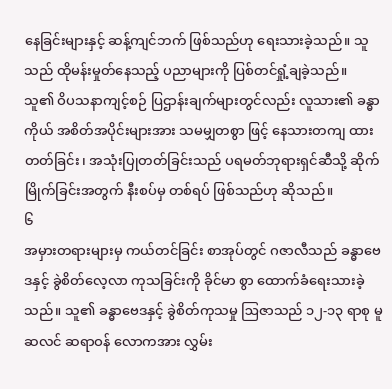နေခြင်းများနှင့် ဆန့်ကျင်ဘက် ဖြစ်သည်ဟု ရေးသားခဲ့သည်။ သူသည် ထိုမန်းမှုတ်နေသည့် ပညာများကို ပြစ်တင်ရှုံ့ချခဲ့သည်။
သူ၏ ဝိပသနာကျင့်စဉ် ပြဌာန်းချက်များတွင်လည်း လူသား၏ ခန္ဓာကိုယ် အစိတ်အပိုင်းများအား သမမျှတစွာ ဖြင့် နေသားတကျ ထားတတ်ခြင်း၊ အသုံးပြုတတ်ခြင်းသည် ပရမတ်ဘုရားရှင်ဆီသို့ ဆိုက်မြိုက်ခြင်းအတွက် နီးစပ်မှ တစ်ရပ် ဖြစ်သည်ဟု ဆိုသည်။
၆
အမှားတရားများမှ ကယ်တင်ခြင်း စာအုပ်တွင် ဂဇာလီသည် ခန္ဓာဗေဒနှင့် ခွဲစိတ်လေ့လာ ကုသခြင်းကို ခိုင်မာ စွာ ထောက်ခံရေးသားခဲ့သည်။ သူ၏ ခန္ဓာဗေဒနှင့် ခွဲစိတ်ကုသမှု ဩဇာသည် ၁၂-၁၃ ရာစု မူဆလင် ဆရာဝန် လောကအား လွှမ်း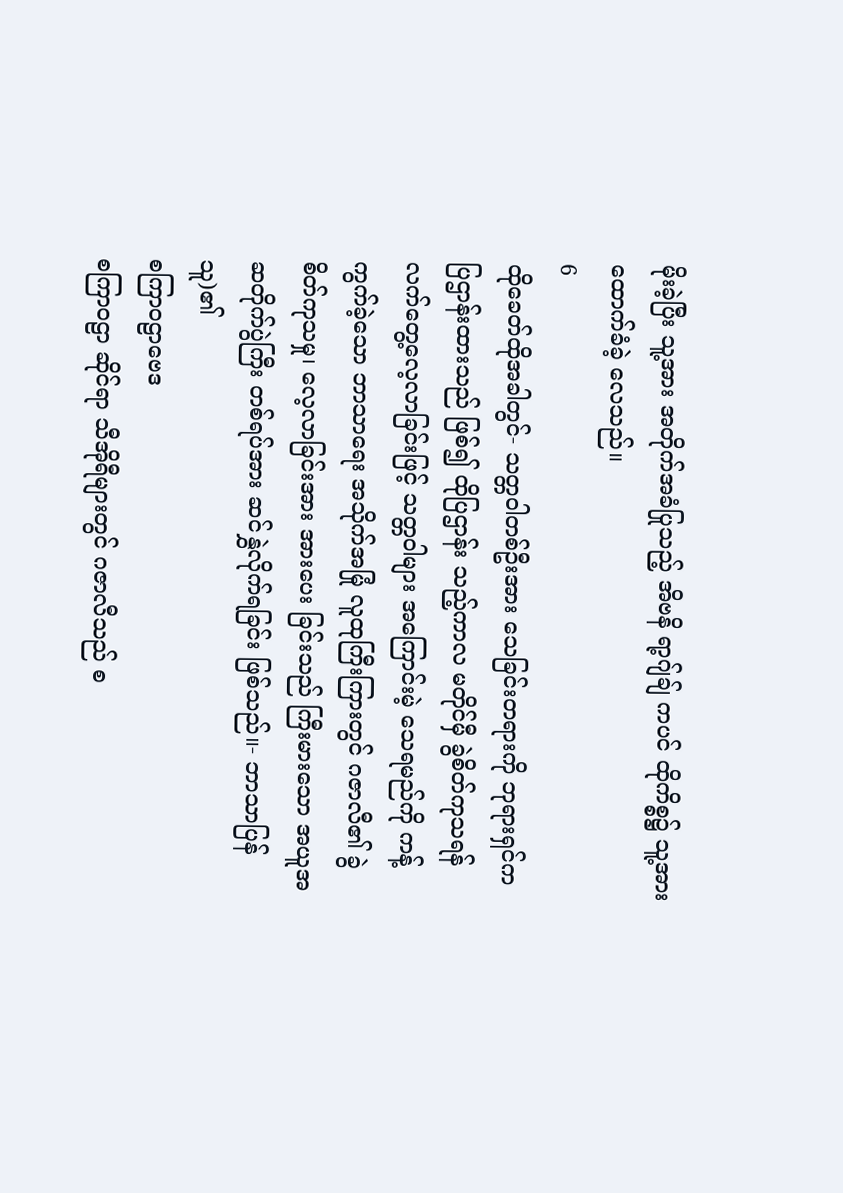မိုးခဲ့ပြီး သူ့အား အတိုက်အခံပြုသည့် အိဗနိ ရာ့ဂျ်ချ် ကပင် ထိုကိစ္စ၌ သူ့အား ထောက်ခံခဲ့ လေသည်။
6
ထိုခေတ်ထိုအခါတွင်- သတ္တဝါတစ်ဦးအား သေခြင်းတရားကို ဘုရားရှင်က ပြဌာန်းထားသည် ဖြစ်၍ ထိုပြဌာန်း သည့်ကာလ မတိုင်မှီ ခွဲစိတ်ကုသရန် လက်တွေ့လေ့လာခြင်းဖြင့် သတ္တဝါများ အကြောင်းမဲ့ သေရမည်ကို ကန့် ကွက်ခဲ့သော ဘာသာရေး အသိုက်အမြုံ လူထုကြီးကြားတွင် ဂဇာလီ၏ ခွဲစိတ်ကုသမှု၊ လေ့လာခြင်းအား အားပေး ခြင်းသည် ကြီးမားသော အယူအဆတိုက်ပွဲကြီး တစ်ရပ်အား ဆင်နွှဲလိုက်ရခြင်း ဖြစ်သည်။- ဘာသာပြန်သူ)၏
စကြာဝဠာဗေဒ
စကြာဝဠာ ဆိုင်ရာ သီအိုရီများတွင် ဂဇာလီသည် စ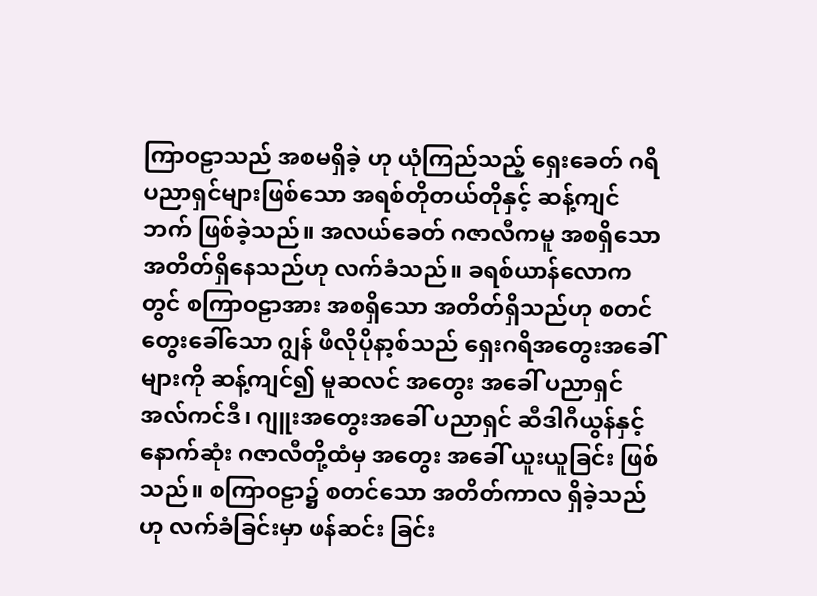ကြာဝဠာသည် အစမရှိခဲ့ ဟု ယုံကြည်သည့် ရှေးခေတ် ဂရိ ပညာရှင်များဖြစ်သော အရစ်တိုတယ်တိုနှင့် ဆန့်ကျင်ဘက် ဖြစ်ခဲ့သည်။ အလယ်ခေတ် ဂဇာလီကမူ အစရှိသော အတိတ်ရှိနေသည်ဟု လက်ခံသည်။ ခရစ်ယာန်လောကတွင် စကြာဝဠာအား အစရှိသော အတိတ်ရှိသည်ဟု စတင်တွေးခေါ်သော ဂျွန် ဖီလိုပိုနာ့စ်သည် ရှေးဂရိအတွေးအခေါ်များကို ဆန့်ကျင်၍ မူဆလင် အတွေး အခေါ် ပညာရှင် အလ်ကင်ဒီ၊ ဂျူးအတွေးအခေါ် ပညာရှင် ဆီဒါဂီယွန်နှင့် နောက်ဆုံး ဂဇာလီတို့ထံမှ အတွေး အခေါ် ယူးယူခြင်း ဖြစ်သည်။ စကြာဝဠာ၌ စတင်သော အတိတ်ကာလ ရှိခဲ့သည် ဟု လက်ခံခြင်းမှာ ဖန်ဆင်း ခြင်း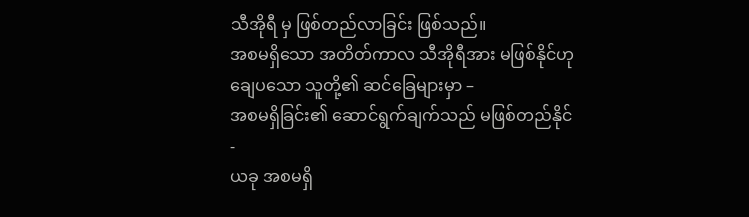သီအိုရီ မှ ဖြစ်တည်လာခြင်း ဖြစ်သည်။
အစမရှိသော အတိတ်ကာလ သီအိုရီအား မဖြစ်နိုင်ဟု ချေပသော သူတို့၏ ဆင်ခြေများမှာ –
အစမရှိခြင်း၏ ဆောင်ရွက်ချက်သည် မဖြစ်တည်နိုင်-
ယခု အစမရှိ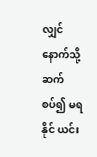လျှင် နောက်သို့ ဆက်စပ်၍ မရနိုင် ယင်း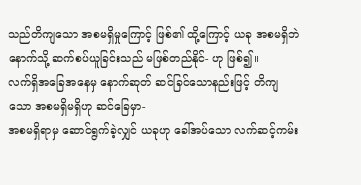သည်တိကျသော အစမရှိမှုကြောင့် ဖြစ်၏ ထို့ကြောင့် ယခု အစမရှိဘဲ နောက်သို့ ဆက်စပ်ယူခြင်းသည် မဖြစ်တည်နိုင်- ဟု ဖြစ်၍။
လက်ရှိအခြေအနေမှ နောက်ဆုတ် ဆင်ခြင်သောနည်းဖြင့် တိကျသော အစမရှိမရှိဟု ဆင်ခြေမှာ-
အစမရှိရာမှ ဆောင်ရွက်ခဲ့လျှင် ယခုဟု ခေါ်အပ်သော လက်ဆင့်ကမ်း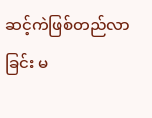ဆင့်ကဲဖြစ်တည်လာခြင်း မ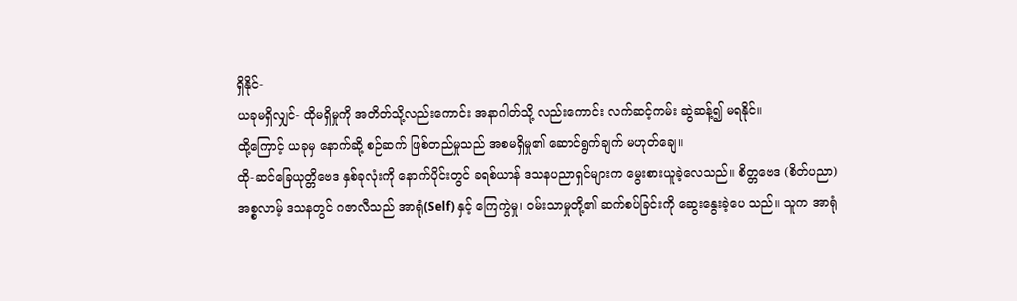ရှိနိုင်-
ယခုမရှိလျှင်- ထိုမရှိမှုကို အတိတ်သို့လည်းကောင်း အနာဂါတ်သို့ လည်းကောင်း လက်ဆင့်ကမ်း ဆွဲဆန့်၍ မရနိုင်။
ထို့ကြောင့် ယခုမှ နောက်ဆို့ စဉ်ဆက် ဖြစ်တည်မှုသည် အစမရှိမှု၏ ဆောင်ရွက်ချက် မဟုတ်ချေ။
ထို-ဆင်ခြေယုတ္တိဗေဒ နှစ်ခုလုံးကို နောက်ပိုင်းတွင် ခရစ်ယာန် ဒသနပညာရှင်များက မွေးစားယူခဲ့လေသည်။ စိတ္တဗေဒ (စိတ်ပညာ)
အစ္စလာမ့် ဒသနတွင် ဂဇာလီသည် အာရုံ(Self) နှင့် ကြေကွဲမှု၊ ဝမ်းသာမှုတို့၏ ဆက်စပ်ခြင်းကို ဆွေးနွေးခဲ့ပေ သည်။ သူက အာရုံ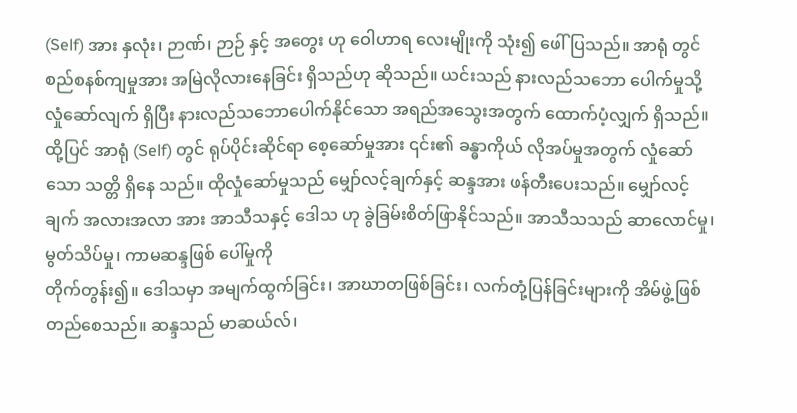(Self) အား နှလုံး၊ ဉာဏ်၊ ဉာဉ် နှင့် အတွေး ဟု ဝေါဟာရ လေးမျိုးကို သုံး၍ ဖေါ်ပြသည်။ အာရုံ တွင် စည်စနစ်ကျမှုအား အမြဲလိုလားနေခြင်း ရှိသည်ဟု ဆိုသည်။ ယင်းသည် နားလည်သဘော ပေါက်မှုသို့ လှုံဆော်လျက် ရှိပြီး နားလည်သဘောပေါက်နိုင်သော အရည်အသွေးအတွက် ထောက်ပံ့လျှက် ရှိသည်။ ထို့ပြင် အာရုံ (Self) တွင် ရုပ်ပိုင်းဆိုင်ရာ စေ့ဆော်မှုအား ၎င်း၏ ခန္ဓာကိုယ် လိုအပ်မှုအတွက် လှုံဆော်သော သတ္တိ ရှိနေ သည်။ ထိုလှုံဆော်မှုသည် မျှော်လင့်ချက်နှင့် ဆန္ဒအား ဖန်တီးပေးသည်။ မျှော်လင့်ချက် အလားအလာ အား အာသီသနှင့် ဒေါသ ဟု ခွဲခြမ်းစိတ်ဖြာနိုင်သည်။ အာသီသသည် ဆာလောင်မှု၊ မွတ်သိပ်မှု၊ ကာမဆန္ဒဖြစ် ပေါ်မှုကို
တိုက်တွန်း၍။ ဒေါသမှာ အမျက်ထွက်ခြင်း၊ အာဃာတဖြစ်ခြင်း၊ လက်တုံ့ပြန်ခြင်းများကို အိမ်ဖွဲ့ဖြစ်တည်စေသည်။ ဆန္ဒသည် မာဆယ်လ်၊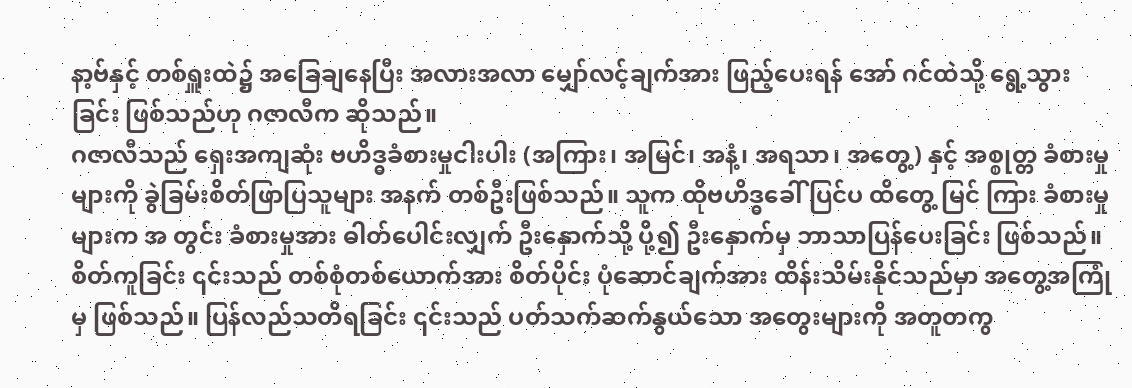နာ့ဗ်နှင့် တစ်ရှူးထဲ၌ အခြေချနေပြီး အလားအလာ မျှော်လင့်ချက်အား ဖြည့်ပေးရန် အော် ဂင်ထဲသို့ ရွေ့သွားခြင်း ဖြစ်သည်ဟု ဂဇာလီက ဆိုသည်။
ဂဇာလီသည် ရှေးအကျဆုံး ဗဟိဒ္ဓခံစားမှုငါးပါး (အကြား၊ အမြင်၊ အနံ့၊ အရသာ၊ အတွေ့) နှင့် အစ္စုတ္တ ခံစားမှုများကို ခွဲခြမ်းစိတ်ဖြာပြသူများ အနက် တစ်ဦးဖြစ်သည်။ သူက ထိုဗဟိဒ္ဓခေါ် ပြင်ပ ထိတွေ့ မြင် ကြား ခံစားမှုများက အ တွင်း ခံစားမှုအား ဓါတ်ပေါင်းလျှက် ဦးနှောက်သို့ ပို့၍ ဦးနှောက်မှ ဘာသာပြန်ပေးခြင်း ဖြစ်သည်။ စိတ်ကူခြင်း ၎င်းသည် တစ်စုံတစ်ယောက်အား စိတ်ပိုင်း ပုံဆောင်ချက်အား ထိန်းသိမ်းနိုင်သည်မှာ အတွေ့အကြုံမှ ဖြစ်သည်။ ပြန်လည်သတိရခြင်း ၎င်းသည် ပတ်သက်ဆက်နွယ်သော အတွေးများကို အတူတကွ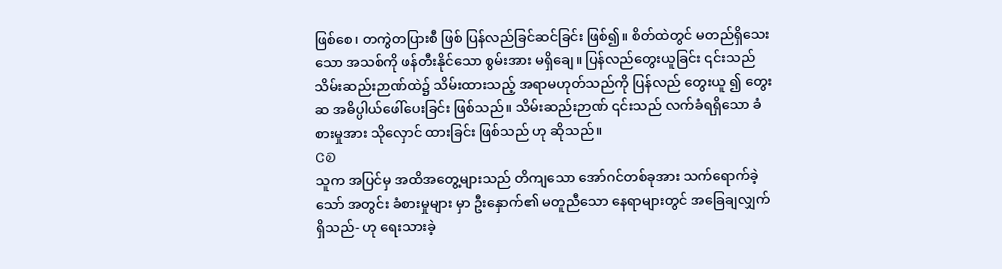ဖြစ်စေ၊ တကွဲတပြားစီ ဖြစ် ပြန်လည်ခြင်ဆင်ခြင်း ဖြစ်၍။ စိတ်ထဲတွင် မတည်ရှိသေးသော အသစ်ကို ဖန်တီးနိုင်သော စွမ်းအား မရှိချေ။ ပြန်လည်တွေးယူခြင်း ၎င်းသည် သိမ်းဆည်းဉာဏ်ထဲ၌ သိမ်းထားသည့် အရာမဟုတ်သည်ကို ပြန်လည် တွေးယူ ၍ တွေးဆ အဓိပ္ပါယ်ဖေါ်ပေးခြင်း ဖြစ်သည်။ သိမ်းဆည်းဉာဏ် ၎င်းသည် လက်ခံရရှိသော ခံစားမှုအား သိုလှောင် ထားခြင်း ဖြစ်သည် ဟု ဆိုသည်။
ᏣᎧ
သူက အပြင်မှ အထိအတွေ့များသည် တိကျသော အော်ဂင်တစ်ခုအား သက်ရောက်ခဲ့သော် အတွင်း ခံစားမှုများ မှာ ဦးနှောက်၏ မတူညီသော နေရာများတွင် အခြေချလျှက် ရှိသည်- ဟု ရေးသားခဲ့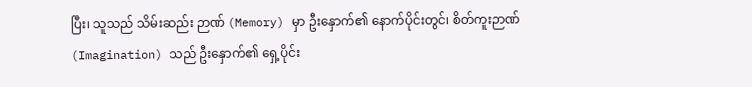ပြီး၊ သူသည် သိမ်းဆည်း ဉာဏ် (Memory) မှာ ဦးနှောက်၏ နောက်ပိုင်းတွင်၊ စိတ်ကူးဉာဏ် (Imagination) သည် ဦးနှောက်၏ ရှေ့ပိုင်း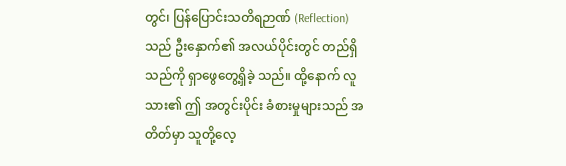တွင်၊ ပြန်ပြောင်းသတိရဉာဏ် (Reflection) သည် ဦးနှောက်၏ အလယ်ပိုင်းတွင် တည်ရှိသည်ကို ရှာဖွေတွေ့ရှိခဲ့ သည်။ ထို့နောက် လူသား၏ ဤ အတွင်းပိုင်း ခံစားမှုများသည် အတိတ်မှာ သူတို့လေ့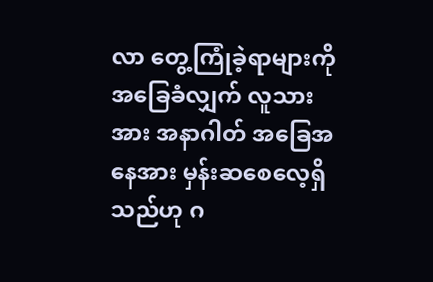လာ တွေ့ကြုံခဲ့ရာများကို အခြေခံလျှက် လူသားအား အနာဂါတ် အခြေအနေအား မှန်းဆစေလေ့ရှိသည်ဟု ဂ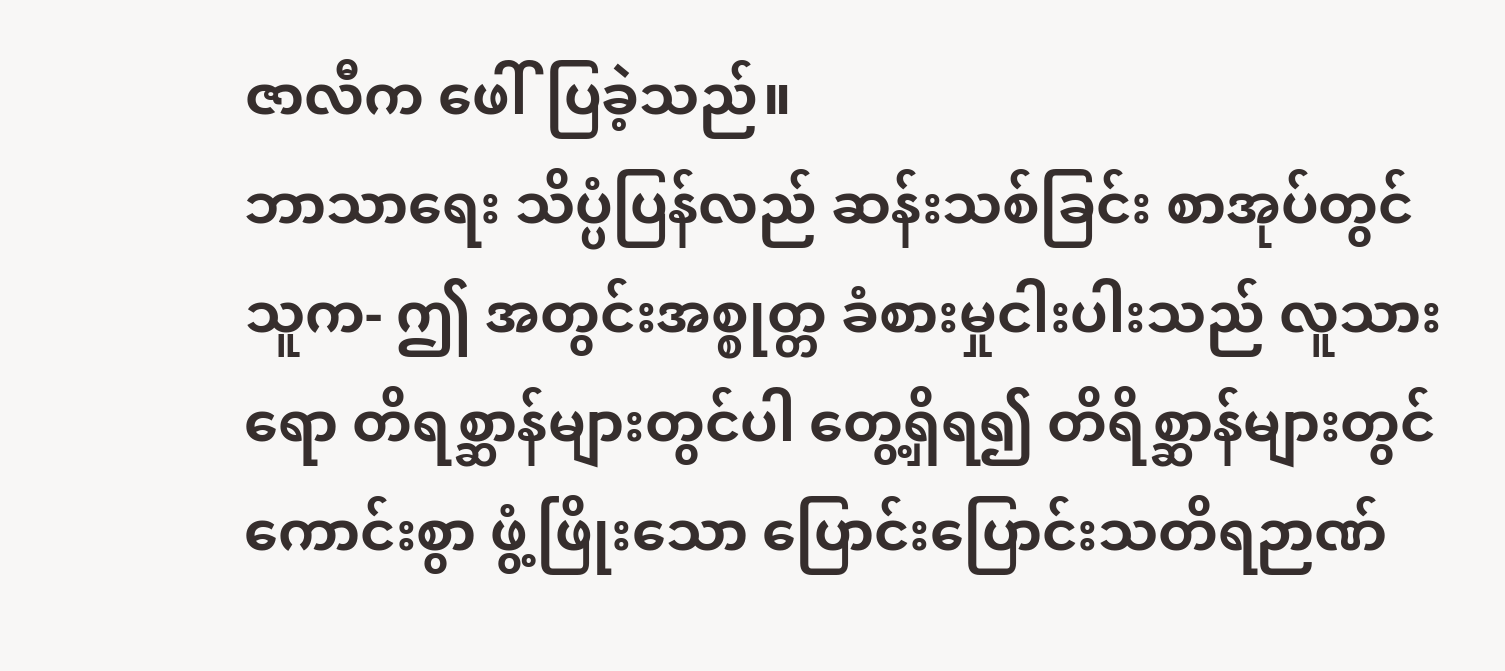ဇာလီက ဖေါ်ပြခဲ့သည်။
ဘာသာရေး သိပ္ပံပြန်လည် ဆန်းသစ်ခြင်း စာအုပ်တွင် သူက- ဤ အတွင်းအစ္စုတ္တ ခံစားမှုငါးပါးသည် လူသားရော တိရစ္ဆာန်များတွင်ပါ တွေ့ရှိရ၍ တိရိစ္ဆာန်များတွင် ကောင်းစွာ ဖွံ့ဖြိုးသော ပြောင်းပြောင်းသတိရဉာဏ်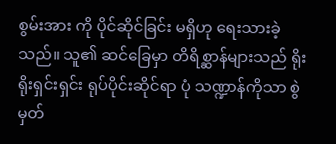စွမ်းအား ကို ပိုင်ဆိုင်ခြင်း မရှိဟု ရေးသားခဲ့သည်။ သူ၏ ဆင်ခြေမှာ တိရိစ္ဆာန်များသည် ရိုးရိုးရှင်းရှင်း ရုပ်ပိုင်းဆိုင်ရာ ပုံ သဏ္ဍာန်ကိုသာ စွဲမှတ်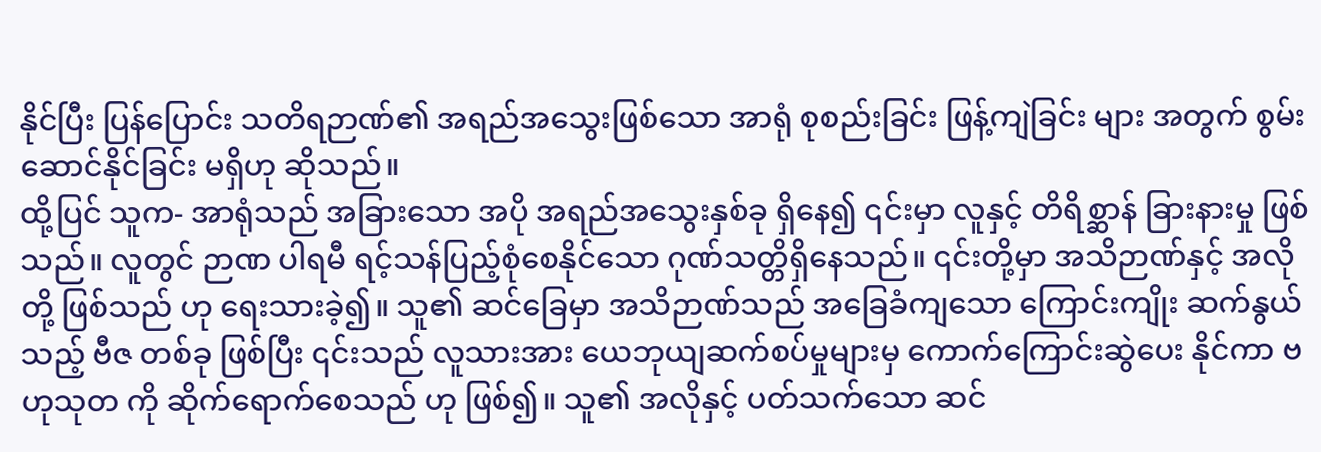နိုင်ပြီး ပြန်ပြောင်း သတိရဉာဏ်၏ အရည်အသွေးဖြစ်သော အာရုံ စုစည်းခြင်း ဖြန့်ကျဲခြင်း များ အတွက် စွမ်းဆောင်နိုင်ခြင်း မရှိဟု ဆိုသည်။
ထို့ပြင် သူက- အာရုံသည် အခြားသော အပို အရည်အသွေးနှစ်ခု ရှိနေ၍ ၎င်းမှာ လူနှင့် တိရိစ္ဆာန် ခြားနားမှု ဖြစ် သည်။ လူတွင် ဉာဏ ပါရမီ ရင့်သန်ပြည့်စုံစေနိုင်သော ဂုဏ်သတ္တိရှိနေသည်။ ၎င်းတို့မှာ အသိဉာဏ်နှင့် အလိုတို့ ဖြစ်သည် ဟု ရေးသားခဲ့၍။ သူ၏ ဆင်ခြေမှာ အသိဉာဏ်သည် အခြေခံကျသော ကြောင်းကျိုး ဆက်နွယ်သည့် ဗီဇ တစ်ခု ဖြစ်ပြီး ၎င်းသည် လူသားအား ယေဘုယျဆက်စပ်မှုများမှ ကောက်ကြောင်းဆွဲပေး နိုင်ကာ ဗဟုသုတ ကို ဆိုက်ရောက်စေသည် ဟု ဖြစ်၍။ သူ၏ အလိုနှင့် ပတ်သက်သော ဆင်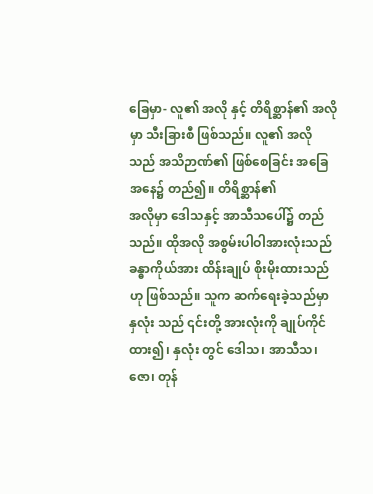ခြေမှာ- လူ၏ အလို နှင့် တိရိစ္ဆာန်၏ အလိုမှာ သီးခြားစီ ဖြစ်သည်။ လူ၏ အလိုသည် အသိဉာဏ်၏ ဖြစ်စေခြင်း အခြေအနေ၌ တည်၍။ တိရိစ္ဆာန်၏
အလိုမှာ ဒေါသနှင့် အာသီသပေါ်၌ တည်သည်။ ထိုအလို အစွမ်းပါဝါအားလုံးသည် ခန္ဓာကိုယ်အား ထိန်းချုပ် စိုးမိုးထားသည် ဟု ဖြစ်သည်။ သူက ဆက်ရေးခဲ့သည်မှာ နှလုံး သည် ၎င်းတို့ အားလုံးကို ချုပ်ကိုင် ထား၍၊ နှလုံး တွင် ဒေါသ၊ အာသီသ၊ ဇော၊ တုန်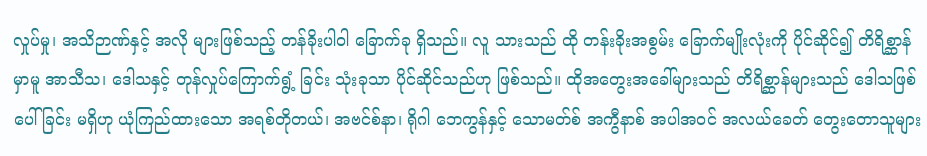လှုပ်မှု၊ အသိဉာဏ်နှင့် အလို များဖြစ်သည့် တန်ခိုးပါဝါ ခြောက်ခု ရှိသည်။ လူ သားသည် ထို တန်းခိုးအစွမ်း ခြောက်မျိုးလုံးကို ပိုင်ဆိုင်၍ တိရိစ္ဆာန်မှာမူ အာသီသ၊ ဒေါသနှင့် တုန်လှုပ်ကြောက်ရွံ့ ခြင်း သုံးခုသာ ပိုင်ဆိုင်သည်ဟု ဖြစ်သည်။ ထိုအတွေးအခေါ်များသည် တိရိစ္ဆာန်များသည် ဒေါသဖြစ်ပေါ်ခြင်း မရှိဟု ယုံကြည်ထားသော အရစ်တိုတယ်၊ အဗင်စ်နာ၊ ရိုဂါ ဘေကွန်နှင့် သောမတ်စ် အကွီနာစ် အပါအဝင် အလယ်ခေတ် တွေးတောသူများ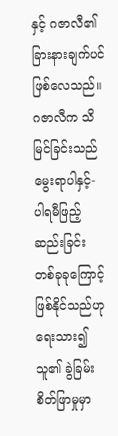နှင့် ဂဇာလီ၏ ခြားနားချက်ပင် ဖြစ်လေသည်။
ဂဇာလီက သိမြင်ခြင်းသည် မွေးရာပါနှင့်- ပါရမီဖြည့်ဆည်းခြင်း တစ်ခုခုကြောင့် ဖြစ်နိုင်သည်ဟု ရေးသား၍ သူ၏ ခွဲခြမ်းစိတ်ဖြာမှုမှာ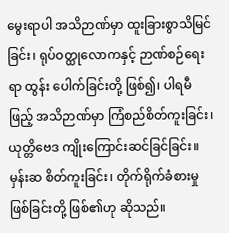မွေးရာပါ အသိဉာဏ်မှာ ထူးခြားစွာသိမြင်ခြင်း၊ ရုပ်ဝတ္ထုလောကနှင့် ဉာဏ်စဉ်ရေးရာ ထွန်း ပေါက်ခြင်းတို့ ဖြစ်၍၊ ပါရမီဖြည့် အသိဉာဏ်မှာ ကြံစည်စိတ်ကူးခြင်း၊ ယုတ္တိဗေဒ ကျိုးကြောင်းဆင်ခြင်ခြင်း။ မှန်းဆ စိတ်ကူးခြင်း၊ တိုက်ရိုက်ခံစားမှုဖြစ်ခြင်းတို့ ဖြစ်၏ဟု ဆိုသည်။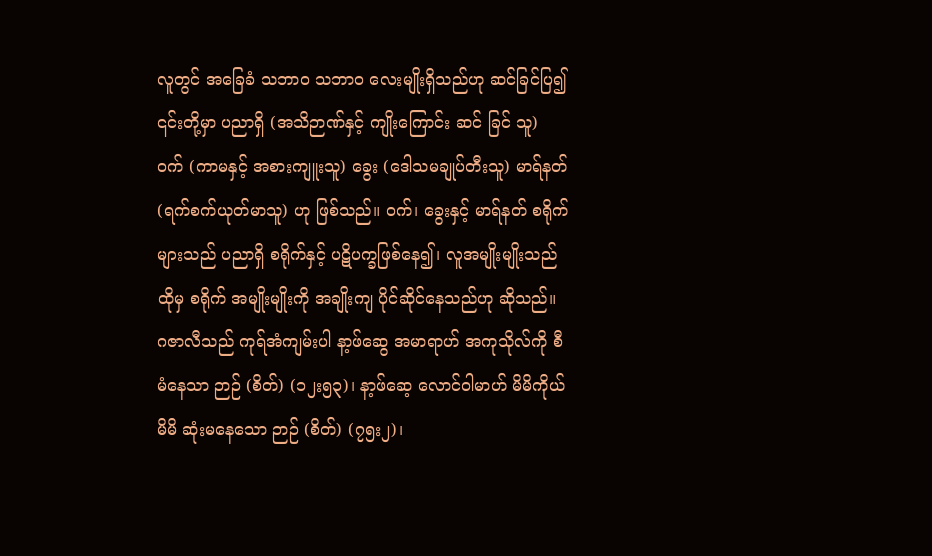လူတွင် အခြေခံ သဘာဝ သဘာဝ လေးမျိုးရှိသည်ဟု ဆင်ခြင်ပြ၍ ၎င်းတို့မှာ ပညာရှိ (အသိဉာဏ်နှင့် ကျိုးကြောင်း ဆင် ခြင် သူ) ဝက် (ကာမနှင့် အစားကျူးသူ) ခွေး (ဒေါသမချုပ်တီးသူ) မာရ်နတ် (ရက်စက်ယုတ်မာသူ) ဟု ဖြစ်သည်။ ဝက်၊ ခွေးနှင့် မာရ်နတ် စရိုက်များသည် ပညာရှိ စရိုက်နှင့် ပဋိပက္ခဖြစ်နေ၍၊ လူအမျိုးမျိုးသည် ထိုမှ စရိုက် အမျိုးမျိုးကို အချိုးကျ ပိုင်ဆိုင်နေသည်ဟု ဆိုသည်။
ဂဇာလီသည် ကုရ်အံကျမ်းပါ နာ့ဖ်ဆွေ အမာရာဟ် အကုသိုလ်ကို စီမံနေသာ ဉာဉ် (စိတ်) (၁၂း၅၃)၊ နာ့ဖ်ဆေ့ လောင်ဝါမာဟ် မိမိကိုယ်မိမိ ဆုံးမနေသော ဉာဉ် (စိတ်) (၇၅း၂)၊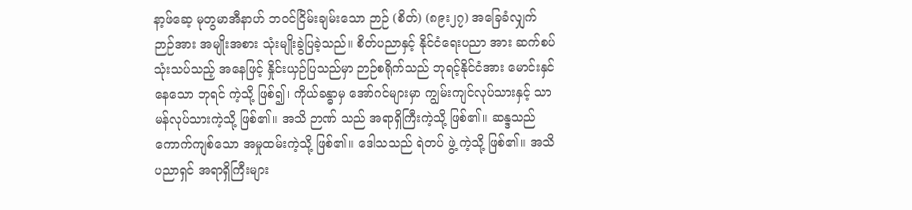နာ့ဖ်ဆေ့ မုတွမာအီနာဟ် ဘဝင်ငြိမ်းချမ်းသော ဉာဉ် (စိတ်) (၈၉း၂၇) အခြေခံလျှက် ဉာဉ်အား အမျိုးအစား သုံးမျိုးခွဲပြခဲ့သည်။ စိတ်ပညာနှင့် နိုင်ငံရေးပညာ အား ဆက်စပ်သုံးသပ်သည့် အနေဖြင့် နှိုင်းယှဉ်ပြသည်မှာ ဉာဉ်စရိုက်သည် ဘုရင့်နိုင်ငံအား မောင်းနှင်နေသော ဘုရင် ကဲ့သို့ ဖြစ်၍၊ ကိုယ်ခန္ဓာမှ အော်ဂင်များမှာ ကျွမ်းကျင်လုပ်သားနှင့် သာမန်လုပ်သားကဲ့သို့ ဖြစ်၏။ အသိ ဉာဏ် သည် အရာရှိကြီးကဲ့သို့ ဖြစ်၏။ ဆန္ဒသည် ကောက်ကျစ်သော အမှုထမ်းကဲ့သို့ ဖြစ်၏။ ဒေါသသည် ရဲတပ် ဖွဲ့ ကဲ့သို့ ဖြစ်၏။ အသိပညာရှင် အရာရှိကြီးများ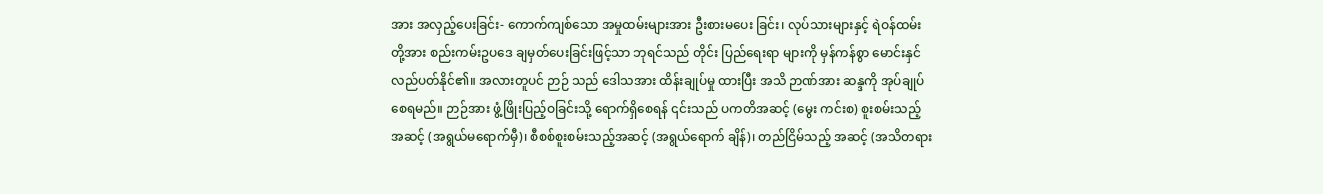အား အလှည့်ပေးခြင်း- ကောက်ကျစ်သော အမှုထမ်းများအား ဦးစားမပေး ခြင်း၊ လုပ်သားများနှင့် ရဲဝန်ထမ်းတို့အား စည်းကမ်းဥပဒေ ချမှတ်ပေးခြင်းဖြင့်သာ ဘုရင်သည် တိုင်း ပြည်ရေးရာ များကို မှန်ကန်စွာ မောင်းနှင် လည်ပတ်နိုင်၏။ အလားတူပင် ဉာဉ် သည် ဒေါသအား ထိန်းချုပ်မှု ထားပြီး အသိ ဉာဏ်အား ဆန္ဒကို အုပ်ချုပ်စေရမည်။ ဉာဉ်အား ဖွံ့ဖြိုးပြည့်ဝခြင်းသို့ ရောက်ရှိစေရန် ၎င်းသည် ပကတိအဆင့် (မွေး ကင်းစ) စူးစမ်းသည့်အဆင့် (အရွယ်မရောက်မှီ)၊ စီစစ်စူးစမ်းသည့်အဆင့် (အရွယ်ရောက် ချိန်)၊ တည်ငြိမ်သည့် အဆင့် (အသိတရား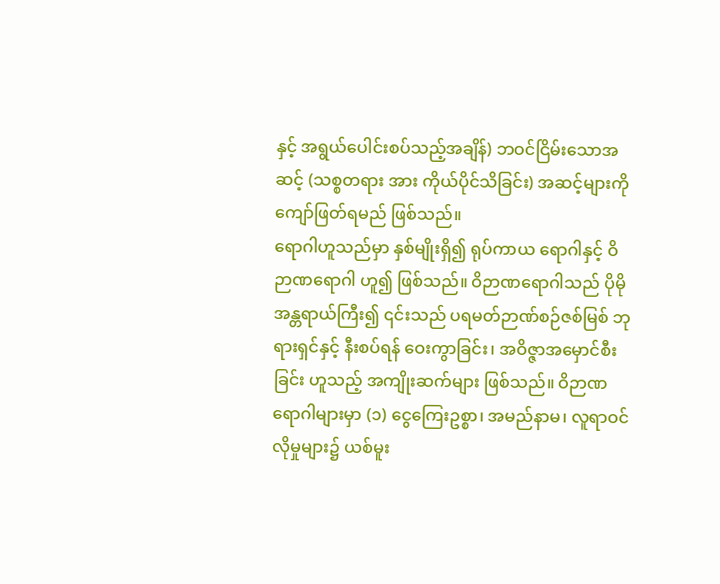နှင့် အရွယ်ပေါင်းစပ်သည့်အချိန်) ဘဝင်ငြိမ်းသောအဆင့် (သစ္စတရား အား ကိုယ်ပိုင်သိခြင်း) အဆင့်များကို ကျော်ဖြတ်ရမည် ဖြစ်သည်။
ရောဂါဟူသည်မှာ နှစ်မျိုးရှိ၍ ရုပ်ကာယ ရောဂါနှင့် ဝိဉာဏရောဂါ ဟူ၍ ဖြစ်သည်။ ဝိဉာဏရောဂါသည် ပိုမို အန္တရာယ်ကြီး၍ ၎င်းသည် ပရမတ်ဉာဏ်စဉ်ဇစ်မြစ် ဘုရားရှင်နှင့် နီးစပ်ရန် ဝေးကွာခြင်း၊ အဝိဇ္ဇာအမှောင်စီးခြင်း ဟူသည့် အကျိုးဆက်များ ဖြစ်သည်။ ဝိဉာဏရောဂါများမှာ (၁) ငွေကြေးဥစ္စာ၊ အမည်နာမ၊ လူရာဝင်လိုမှုများ၌ ယစ်မူး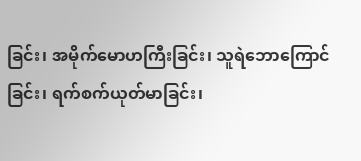ခြင်း၊ အမိုက်မောဟကြီးခြင်း၊ သူရဲဘောကြောင်ခြင်း၊ ရက်စက်ယုတ်မာခြင်း၊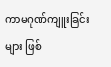ကာမဂုဏ်ကျူးခြင်းများ ဖြစ်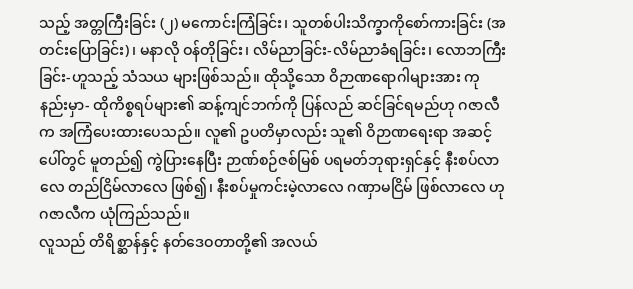သည့် အတ္တကြီးခြင်း (၂) မကောင်းကြံခြင်း၊ သူတစ်ပါးသိက္ခာကိုစော်ကားခြင်း (အတင်းပြောခြင်း)၊ မနာလို ဝန်တိုခြင်း၊ လိမ်ညာခြင်း-လိမ်ညာခံရခြင်း၊ လောဘကြီးခြင်း-ဟူသည့် သံသယ များဖြစ်သည်။ ထိုသို့သော ဝိဉာဏရောဂါများအား ကုနည်းမှာ- ထိုကိစ္စရပ်များ၏ ဆန့်ကျင်ဘက်ကို ပြန်လည် ဆင်ခြင်ရမည်ဟု ဂဇာလီက အကြံပေးထားပေသည်။ လူ၏ ဥပတိမှာလည်း သူ၏ ဝိဉာဏရေးရာ အဆင့်ပေါ်တွင် မူတည်၍ ကွဲပြားနေပြီး ဉာဏ်စဉ်ဇစ်မြစ် ပရမတ်ဘုရားရှင်နှင့် နီးစပ်လာလေ တည်ငြိမ်လာလေ ဖြစ်၍၊ နီးစပ်မှုကင်းမဲ့လာလေ ဂဏှာမငြိမ် ဖြစ်လာလေ ဟု ဂဇာလီက ယုံကြည်သည်။
လူသည် တိရိစ္ဆာန်နှင့် နတ်ဒေဝတာတို့၏ အလယ်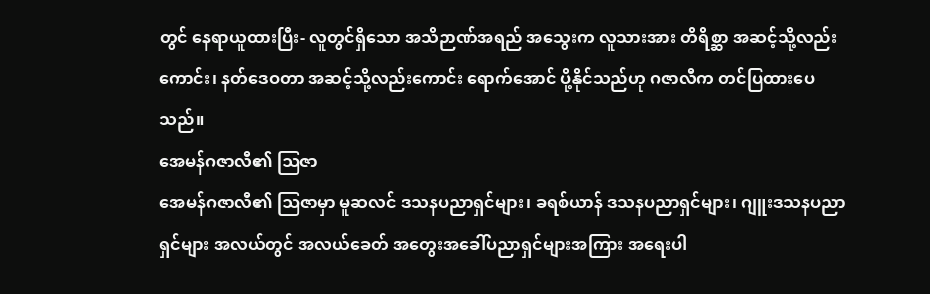တွင် နေရာယူထားပြီး- လူတွင်ရှိသော အသိဉာဏ်အရည် အသွေးက လူသားအား တိရိစ္ဆာ အဆင့်သို့လည်းကောင်း၊ နတ်ဒေဝတာ အဆင့်သို့လည်းကောင်း ရောက်အောင် ပို့နိုင်သည်ဟု ဂဇာလီက တင်ပြထားပေသည်။
အေမန်ဂဇာလီ၏ ဩဇာ
အေမန်ဂဇာလီ၏ ဩဇာမှာ မူဆလင် ဒသနပညာရှင်များ၊ ခရစ်ယာန် ဒသနပညာရှင်များ၊ ဂျူးဒသနပညာရှင်များ အလယ်တွင် အလယ်ခေတ် အတွေးအခေါ်ပညာရှင်များအကြား အရေးပါ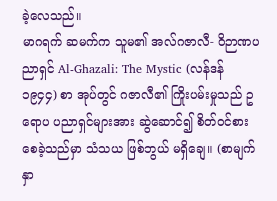ခဲ့လေသည်။
မာဂရက် ဆမက်က သူမ၏ အလ်ဂဇာလီ- ဝိဉာဏပညာရှင် Al-Ghazali: The Mystic (လန်ဒန် ၁၉၄၄) စာ အုပ်တွင် ဂဇာလီ၏ ကြိုးပမ်းမှုသည် ဥရောပ ပညာရှင်များအား ဆွဲဆောင်၍ စိတ်ဝင်စားစေခဲ့သည်မှာ သံသယ ဖြစ်ဘွယ် မရှိချေ။ (စာမျက်နှာ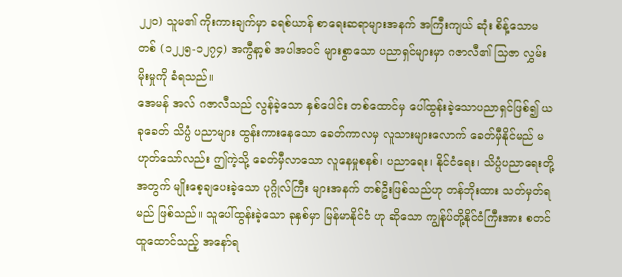၂၂ဝ) သူမ၏ ကိုးကားချက်မှာ ခရစ်ယာန် စာရေးဆရာများအနက် အကြီးကျယ် ဆုံး စိန့်သောမတစ် (၁၂၂၅-၁၂၇၄) အကွီနာ့စ် အပါအဝင် များစွာသော ပညာရှင်များမှာ ဂဇာလီ၏ သြဇာ လွှမ်းမိုးမှုကို ခံရသည်။
အေမန် အလ် ဂဇာလီသည် လွန်ခဲ့သော နှစ်ပေါင်း တစ်ထောင်မှ ပေါ်ထွန်းခဲ့သောပညာရှင်ဖြစ်၍ ယခုခေတ် သိပ္ပံ ပညာများ ထွန်းကားနေသော ခေတ်ကာလမှ လူသားများလောက် ခေတ်မှီနိုင်မည် မဟုတ်သော်လည်း ဤကဲ့သို့ ခေတ်မှီလာသော လူနေမှုစနစ်၊ ပညာရေး၊ နိုင်ငံရေး၊ သိပ္ပံပညာရေးတို့ အတွက် မျိုးစေ့ချပေးခဲ့သော ပုဂ္ဂိုလ်ကြီး များအနက် တစ်ဦးဖြစ်သည်ဟု တန်ဘိုးထား သတ်မှတ်ရမည် ဖြစ်သည်။ သူပေါ်ထွန်းခဲ့သော ခုနှစ်မှာ မြန်မာနိုင်ငံ ဟု ဆိုသော ကျွန်ုပ်တို့နိုင်ငံကြီးအား စတင်ထူထောင်သည့် အနော်ရ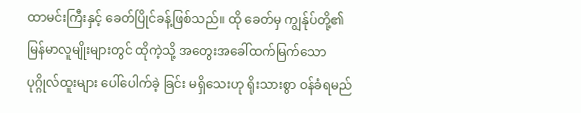ထာမင်းကြီးနှင့် ခေတ်ပြိုင်ခန့်ဖြစ်သည်။ ထို ခေတ်မှ ကျွန်ုပ်တို့၏ မြန်မာလူမျိုးများတွင် ထိုကဲ့သို့ အတွေးအခေါ်ထက်မြက်သော ပုဂ္ဂိုလ်ထူးများ ပေါ်ပေါက်ခဲ့ ခြင်း မရှိသေးဟု ရိုးသားစွာ ဝန်ခံရမည်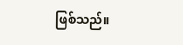ဖြစ်သည်။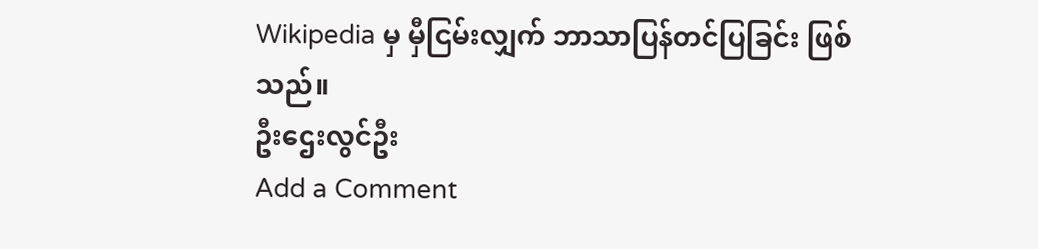Wikipedia မှ မှီငြမ်းလျှက် ဘာသာပြန်တင်ပြခြင်း ဖြစ်သည်။
ဦးဌေးလွင်ဦး
Add a Comment